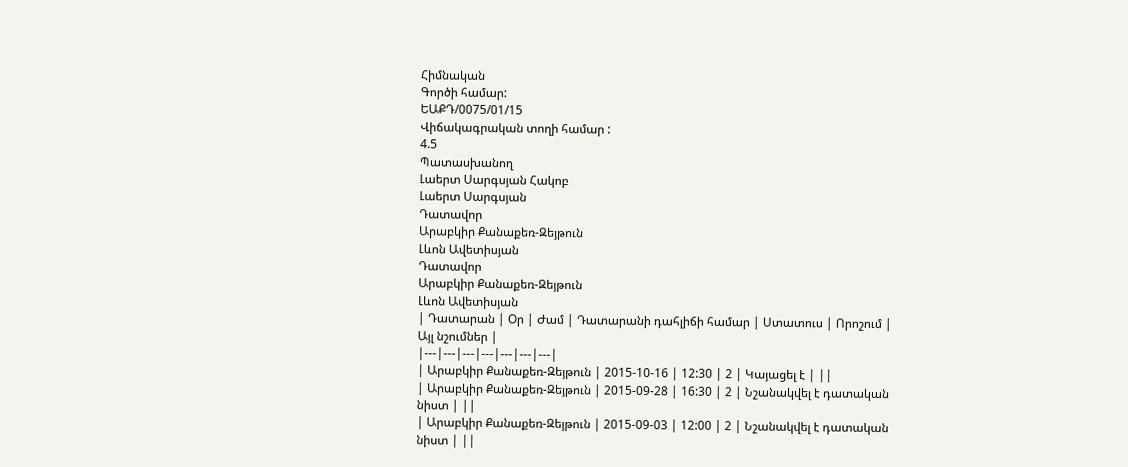Հիմնական
Գործի համար:
ԵԱՔԴ/0075/01/15
Վիճակագրական տողի համար :
4.5
Պատասխանող
Լաերտ Սարգսյան Հակոբ
Լաերտ Սարգսյան
Դատավոր
Արաբկիր Քանաքեռ-Զեյթուն
Լևոն Ավետիսյան
Դատավոր
Արաբկիր Քանաքեռ-Զեյթուն
Լևոն Ավետիսյան
| Դատարան | Օր | Ժամ | Դատարանի դահլիճի համար | Ստատուս | Որոշում | Այլ նշումներ |
|---|---|---|---|---|---|---|
| Արաբկիր Քանաքեռ-Զեյթուն | 2015-10-16 | 12:30 | 2 | Կայացել է | ||
| Արաբկիր Քանաքեռ-Զեյթուն | 2015-09-28 | 16:30 | 2 | Նշանակվել է դատական նիստ | ||
| Արաբկիր Քանաքեռ-Զեյթուն | 2015-09-03 | 12:00 | 2 | Նշանակվել է դատական նիստ | ||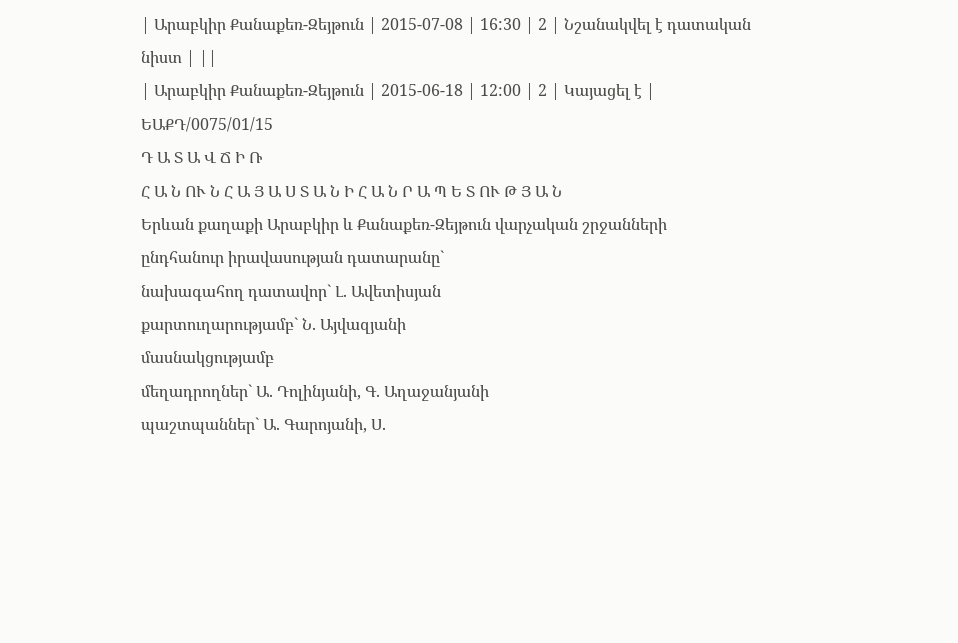| Արաբկիր Քանաքեռ-Զեյթուն | 2015-07-08 | 16:30 | 2 | Նշանակվել է դատական նիստ | ||
| Արաբկիր Քանաքեռ-Զեյթուն | 2015-06-18 | 12:00 | 2 | Կայացել է |
ԵԱՔԴ/0075/01/15
Դ Ա Տ Ա Վ Ճ Ի Ռ
Հ Ա Ն ՈՒ Ն Հ Ա Յ Ա Ս Տ Ա Ն Ի Հ Ա Ն Ր Ա Պ Ե Տ ՈՒ Թ Յ Ա Ն
Երևան քաղաքի Արաբկիր և Քանաքեռ-Զեյթուն վարչական շրջանների
ընդհանուր իրավասության դատարանը`
նախագահող դատավոր` Լ. Ավետիսյան
քարտուղարությամբ` Ն. Այվազյանի
մասնակցությամբ
մեղադրողներ` Ա. Դոլինյանի, Գ. Աղաջանյանի
պաշտպաններ` Ա. Գարոյանի, Ս.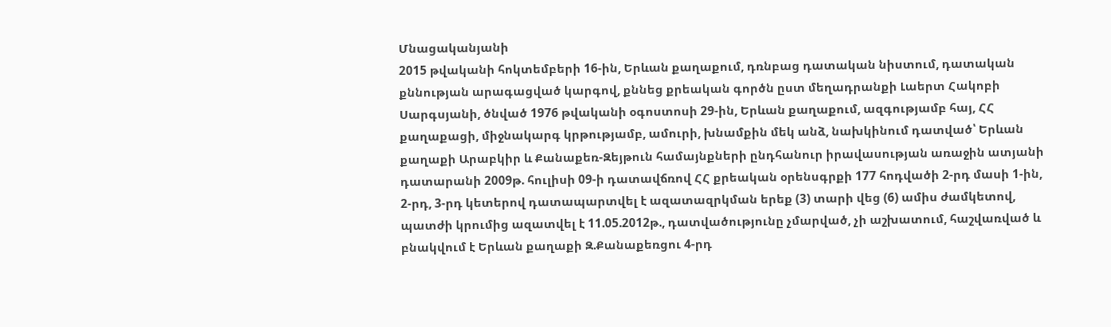Մնացականյանի
2015 թվականի հոկտեմբերի 16-ին, Երևան քաղաքում, դռնբաց դատական նիստում, դատական քննության արագացված կարգով, քննեց քրեական գործն ըստ մեղադրանքի Լաերտ Հակոբի Սարգսյանի, ծնված 1976 թվականի օգոստոսի 29-ին, Երևան քաղաքում, ազգությամբ հայ, ՀՀ քաղաքացի, միջնակարգ կրթությամբ, ամուրի, խնամքին մեկ անձ, նախկինում դատված՝ Երևան քաղաքի Արաբկիր և Քանաքեռ-Զեյթուն համայնքների ընդհանուր իրավասության առաջին ատյանի դատարանի 2009թ. հուլիսի 09-ի դատավճռով ՀՀ քրեական օրենսգրքի 177 հոդվածի 2-րդ մասի 1-ին, 2-րդ, 3-րդ կետերով դատապարտվել է ազատազրկման երեք (3) տարի վեց (6) ամիս ժամկետով, պատժի կրումից ազատվել է 11.05.2012թ., դատվածությունը չմարված, չի աշխատում, հաշվառված և բնակվում է Երևան քաղաքի Զ.Քանաքեռցու 4-րդ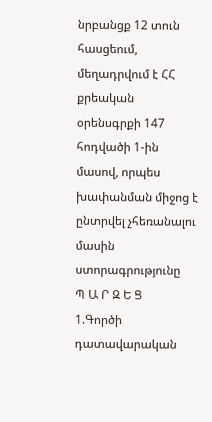նրբանցք 12 տուն հասցեում, մեղադրվում է ՀՀ քրեական օրենսգրքի 147 հոդվածի 1-ին մասով, որպես խափանման միջոց է ընտրվել չհեռանալու մասին ստորագրությունը
Պ Ա Ր Զ Ե Ց
1.Գործի դատավարական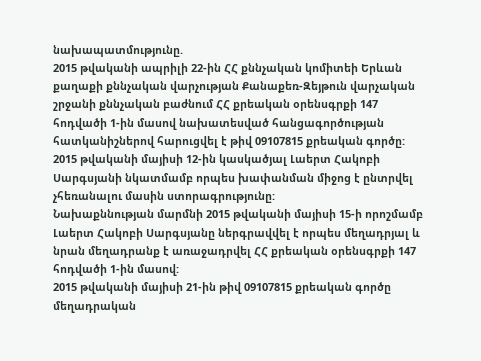նախապատմությունը.
2015 թվականի ապրիլի 22-ին ՀՀ քննչական կոմիտեի Երևան քաղաքի քննչական վարչության Քանաքեռ-Զեյթուն վարչական շրջանի քննչական բաժնում ՀՀ քրեական օրենսգրքի 147 հոդվածի 1-ին մասով նախատեսված հանցագործության հատկանիշներով հարուցվել է թիվ 09107815 քրեական գործը:
2015 թվականի մայիսի 12-ին կասկածյալ Լաերտ Հակոբի Սարգսյանի նկատմամբ որպես խափանման միջոց է ընտրվել չհեռանալու մասին ստորագրությունը:
Նախաքննության մարմնի 2015 թվականի մայիսի 15-ի որոշմամբ Լաերտ Հակոբի Սարգսյանը ներգրավվել է որպես մեղադրյալ և նրան մեղադրանք է առաջադրվել ՀՀ քրեական օրենսգրքի 147 հոդվածի 1-ին մասով:
2015 թվականի մայիսի 21-ին թիվ 09107815 քրեական գործը մեղադրական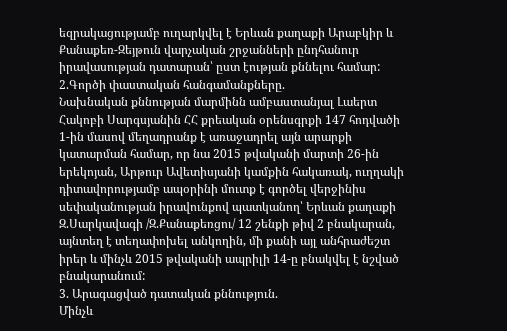եզրակացությամբ ուղարկվել է Երևան քաղաքի Արաբկիր և Քանաքեռ-Զեյթուն վարչական շրջանների ընդհանուր իրավասության դատարան՝ ըստ էության քննելու համար:
2.Գործի փաստական հանգամանքները.
Նախնական քննության մարմինն ամբաստանյալ Լաերտ Հակոբի Սարգսյանին ՀՀ քրեական օրենսգրքի 147 հոդվածի 1-ին մասով մեղադրանք է առաջադրել այն արարքի կատարման համար, որ նա 2015 թվականի մարտի 26-ին երեկոյան, Արթուր Ավետիսյանի կամքին հակառակ, ուղղակի դիտավորությամբ ապօրինի մուտք է գործել վերջինիս սեփականության իրավունքով պատկանող՝ Երևան քաղաքի Զ.Սարկավագի /Զ.Քանաքեռցու/ 12 շենքի թիվ 2 բնակարան, այնտեղ է տեղափոխել անկողին, մի քանի այլ անհրաժեշտ իրեր և մինչև 2015 թվականի ապրիլի 14-ը բնակվել է նշված բնակարանում:
3. Արագացված դատական քննություն.
Մինչև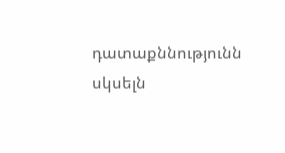դատաքննությունն սկսելն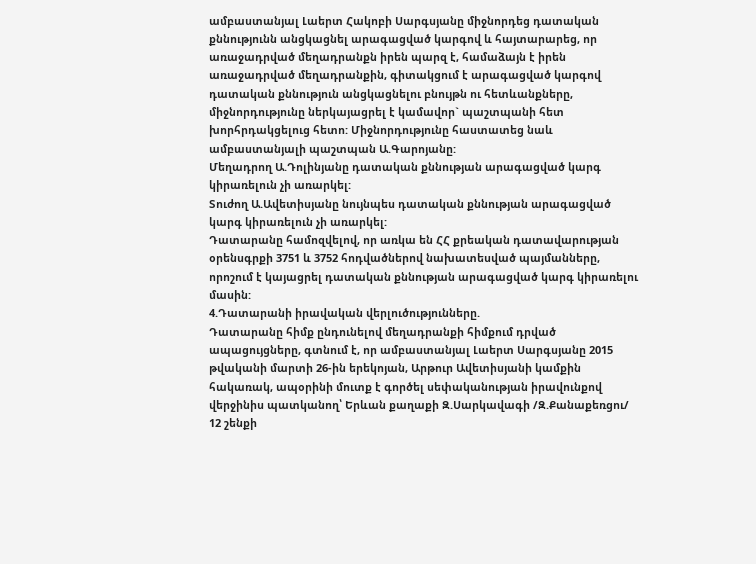ամբաստանյալ Լաերտ Հակոբի Սարգսյանը միջնորդեց դատական քննությունն անցկացնել արագացված կարգով և հայտարարեց, որ առաջադրված մեղադրանքն իրեն պարզ է, համաձայն է իրեն առաջադրված մեղադրանքին, գիտակցում է արագացված կարգով դատական քննություն անցկացնելու բնույթն ու հետևանքները, միջնորդությունը ներկայացրել է կամավոր` պաշտպանի հետ խորհրդակցելուց հետո: Միջնորդությունը հաստատեց նաև ամբաստանյալի պաշտպան Ա.Գարոյանը:
Մեղադրող Ա.Դոլինյանը դատական քննության արագացված կարգ կիրառելուն չի առարկել:
Տուժող Ա.Ավետիսյանը նույնպես դատական քննության արագացված կարգ կիրառելուն չի առարկել:
Դատարանը համոզվելով, որ առկա են ՀՀ քրեական դատավարության օրենսգրքի 3751 և 3752 հոդվածներով նախատեսված պայմանները, որոշում է կայացրել դատական քննության արագացված կարգ կիրառելու մասին:
4.Դատարանի իրավական վերլուծությունները.
Դատարանը հիմք ընդունելով մեղադրանքի հիմքում դրված ապացույցները, գտնում է, որ ամբաստանյալ Լաերտ Սարգսյանը 2015 թվականի մարտի 26-ին երեկոյան, Արթուր Ավետիսյանի կամքին հակառակ, ապօրինի մուտք է գործել սեփականության իրավունքով վերջինիս պատկանող՝ Երևան քաղաքի Զ.Սարկավագի /Զ.Քանաքեռցու/ 12 շենքի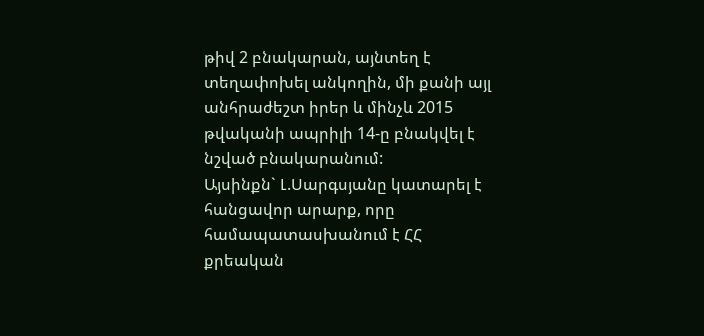թիվ 2 բնակարան, այնտեղ է տեղափոխել անկողին, մի քանի այլ անհրաժեշտ իրեր և մինչև 2015 թվականի ապրիլի 14-ը բնակվել է նշված բնակարանում:
Այսինքն` Լ.Սարգսյանը կատարել է հանցավոր արարք, որը համապատասխանում է ՀՀ քրեական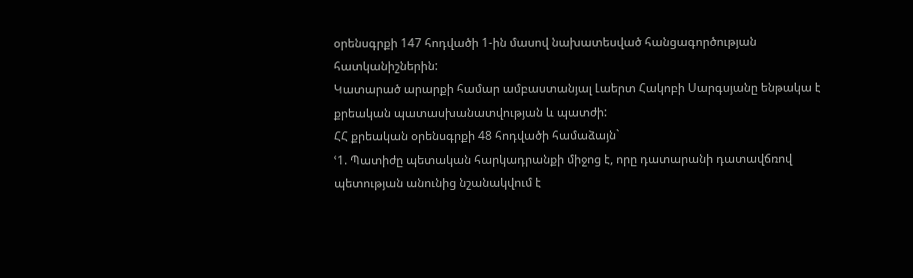օրենսգրքի 147 հոդվածի 1-ին մասով նախատեսված հանցագործության հատկանիշներին:
Կատարած արարքի համար ամբաստանյալ Լաերտ Հակոբի Սարգսյանը ենթակա է քրեական պատասխանատվության և պատժի:
ՀՀ քրեական օրենսգրքի 48 հոդվածի համաձայն`
ՙ1. Պատիժը պետական հարկադրանքի միջոց է, որը դատարանի դատավճռով պետության անունից նշանակվում է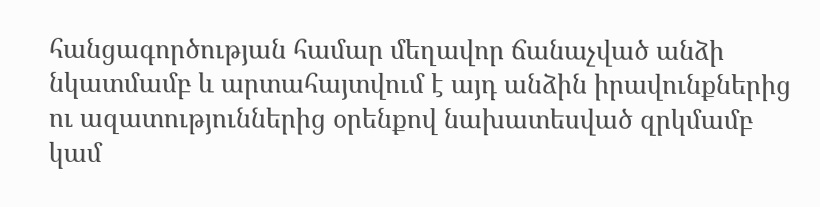հանցագործության համար մեղավոր ճանաչված անձի նկատմամբ և արտահայտվում է այդ անձին իրավունքներից ու ազատություններից օրենքով նախատեսված զրկմամբ կամ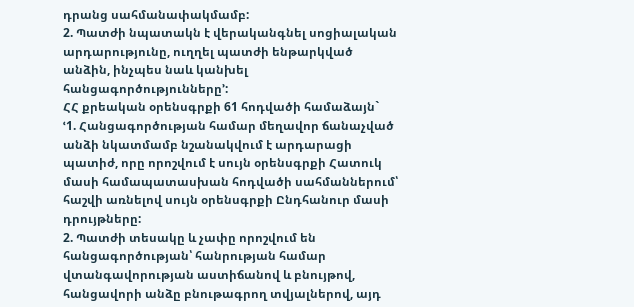դրանց սահմանափակմամբ:
2. Պատժի նպատակն է վերականգնել սոցիալական արդարությունը, ուղղել պատժի ենթարկված անձին, ինչպես նաև կանխել հանցագործությունները՚:
ՀՀ քրեական օրենսգրքի 61 հոդվածի համաձայն`
ՙ1. Հանցագործության համար մեղավոր ճանաչված անձի նկատմամբ նշանակվում է արդարացի պատիժ, որը որոշվում է սույն օրենսգրքի Հատուկ մասի համապատասխան հոդվածի սահմաններում՝ հաշվի առնելով սույն օրենսգրքի Ընդհանուր մասի դրույթները:
2. Պատժի տեսակը և չափը որոշվում են հանցագործության՝ հանրության համար վտանգավորության աստիճանով և բնույթով, հանցավորի անձը բնութագրող տվյալներով, այդ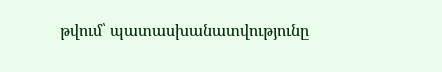թվում՝ պատասխանատվությունը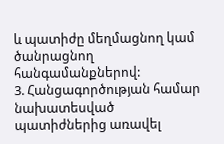և պատիժը մեղմացնող կամ ծանրացնող հանգամանքներով:
3. Հանցագործության համար նախատեսված պատիժներից առավել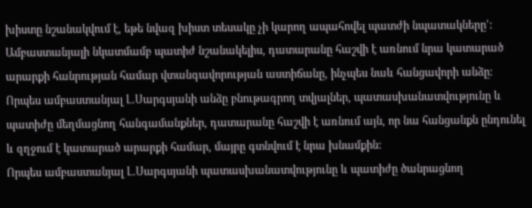խիստը նշանակվում է, եթե նվազ խիստ տեսակը չի կարող ապահովել պատժի նպատակները՚:
Ամբաստանյալի նկատմամբ պատիժ նշանակելիս, դատարանը հաշվի է առնում նրա կատարած արարքի հանրության համար վտանգավորության աստիճանը, ինչպես նաև հանցավորի անձը:
Որպես ամբաստանյալ Լ.Սարգսյանի անձը բնութագրող տվյալներ, պատասխանատվությունը և պատիժը մեղմացնող հանգամանքներ, դատարանը հաշվի է առնում այն, որ նա հանցանքն ընդունել և զղջում է կատարած արարքի համար, մայրը գտնվում է նրա խնամքին:
Որպես ամբաստանյալ Լ.Սարգսյանի պատասխանատվությունը և պատիժը ծանրացնող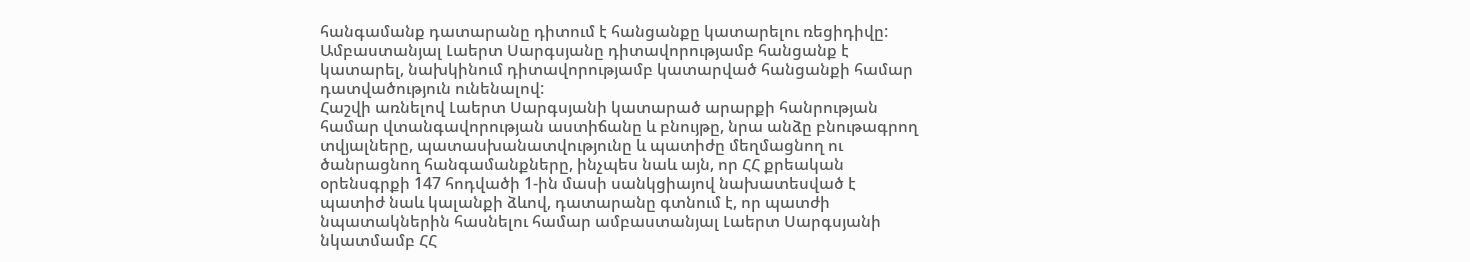հանգամանք դատարանը դիտում է հանցանքը կատարելու ռեցիդիվը: Ամբաստանյալ Լաերտ Սարգսյանը դիտավորությամբ հանցանք է կատարել, նախկինում դիտավորությամբ կատարված հանցանքի համար դատվածություն ունենալով:
Հաշվի առնելով Լաերտ Սարգսյանի կատարած արարքի հանրության համար վտանգավորության աստիճանը և բնույթը, նրա անձը բնութագրող տվյալները, պատասխանատվությունը և պատիժը մեղմացնող ու ծանրացնող հանգամանքները, ինչպես նաև այն, որ ՀՀ քրեական օրենսգրքի 147 հոդվածի 1-ին մասի սանկցիայով նախատեսված է պատիժ նաև կալանքի ձևով, դատարանը գտնում է, որ պատժի նպատակներին հասնելու համար ամբաստանյալ Լաերտ Սարգսյանի նկատմամբ ՀՀ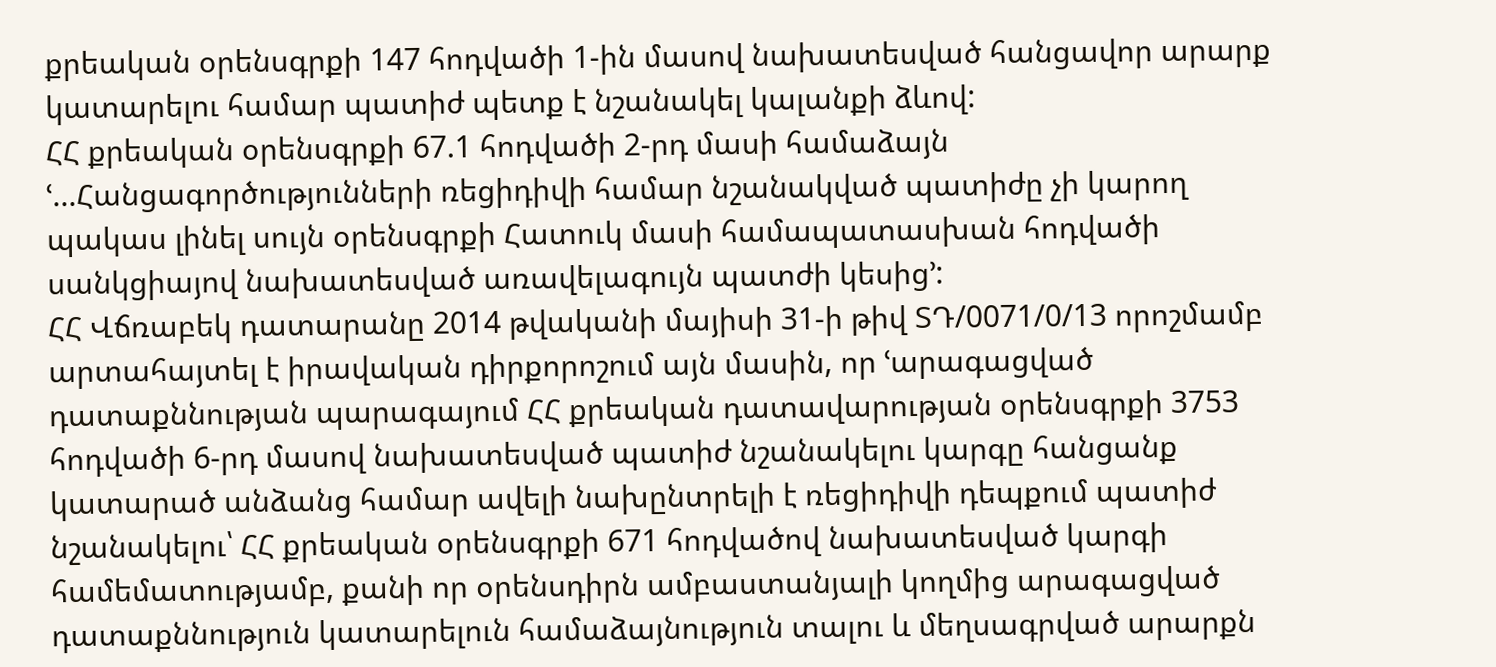քրեական օրենսգրքի 147 հոդվածի 1-ին մասով նախատեսված հանցավոր արարք կատարելու համար պատիժ պետք է նշանակել կալանքի ձևով:
ՀՀ քրեական օրենսգրքի 67.1 հոդվածի 2-րդ մասի համաձայն ՙ...Հանցագործությունների ռեցիդիվի համար նշանակված պատիժը չի կարող պակաս լինել սույն օրենսգրքի Հատուկ մասի համապատասխան հոդվածի սանկցիայով նախատեսված առավելագույն պատժի կեսից՚:
ՀՀ Վճռաբեկ դատարանը 2014 թվականի մայիսի 31-ի թիվ ՏԴ/0071/0/13 որոշմամբ արտահայտել է իրավական դիրքորոշում այն մասին, որ ՙարագացված դատաքննության պարագայում ՀՀ քրեական դատավարության օրենսգրքի 3753 հոդվածի 6-րդ մասով նախատեսված պատիժ նշանակելու կարգը հանցանք կատարած անձանց համար ավելի նախընտրելի է ռեցիդիվի դեպքում պատիժ նշանակելու՝ ՀՀ քրեական օրենսգրքի 671 հոդվածով նախատեսված կարգի համեմատությամբ, քանի որ օրենսդիրն ամբաստանյալի կողմից արագացված դատաքննություն կատարելուն համաձայնություն տալու և մեղսագրված արարքն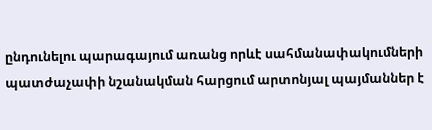ընդունելու պարագայում առանց որևէ սահմանափակումների պատժաչափի նշանակման հարցում արտոնյալ պայմաններ է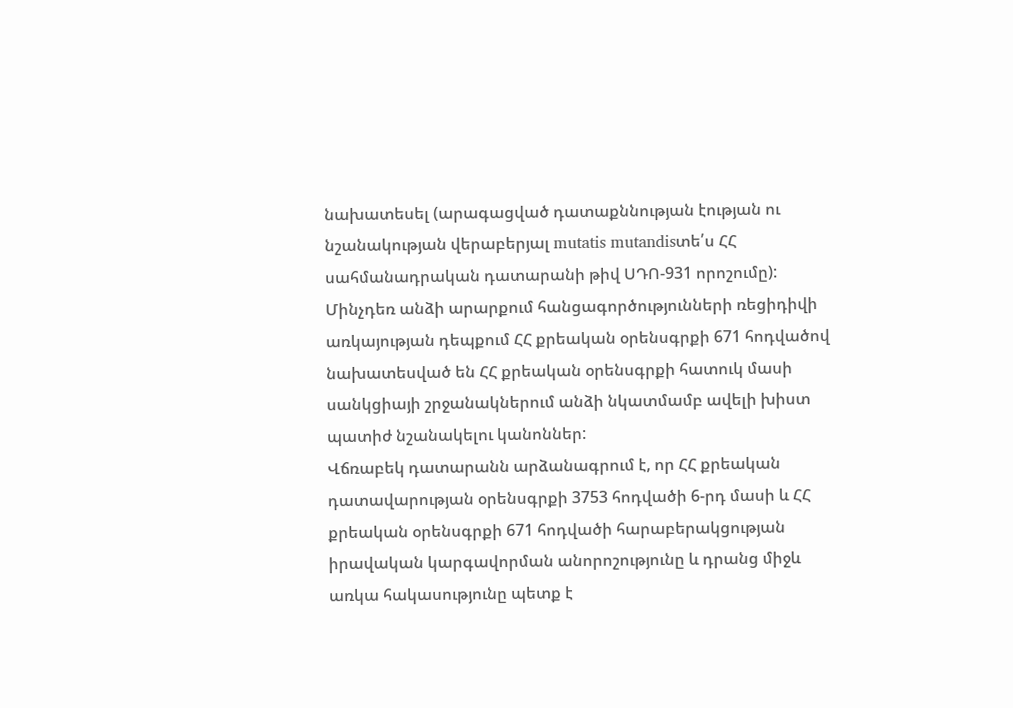նախատեսել (արագացված դատաքննության էության ու նշանակության վերաբերյալ mutatis mutandisտե՛ս ՀՀ սահմանադրական դատարանի թիվ ՍԴՈ-931 որոշումը):
Մինչդեռ անձի արարքում հանցագործությունների ռեցիդիվի առկայության դեպքում ՀՀ քրեական օրենսգրքի 671 հոդվածով նախատեսված են ՀՀ քրեական օրենսգրքի հատուկ մասի սանկցիայի շրջանակներում անձի նկատմամբ ավելի խիստ պատիժ նշանակելու կանոններ:
Վճռաբեկ դատարանն արձանագրում է, որ ՀՀ քրեական դատավարության օրենսգրքի 3753 հոդվածի 6-րդ մասի և ՀՀ քրեական օրենսգրքի 671 հոդվածի հարաբերակցության իրավական կարգավորման անորոշությունը և դրանց միջև առկա հակասությունը պետք է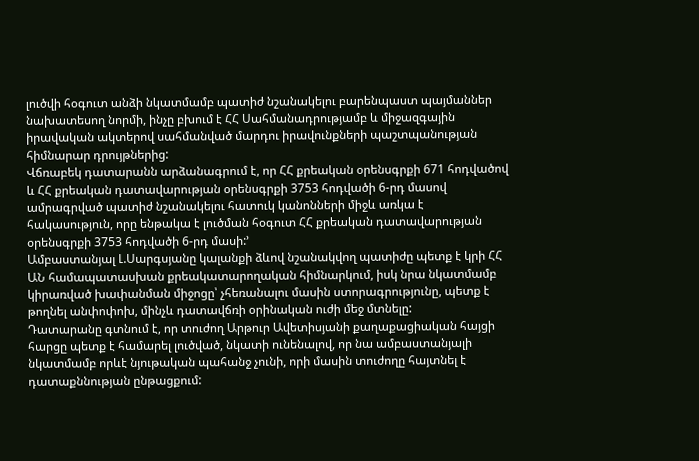լուծվի հօգուտ անձի նկատմամբ պատիժ նշանակելու բարենպաստ պայմաններ նախատեսող նորմի, ինչը բխում է ՀՀ Սահմանադրությամբ և միջազգային իրավական ակտերով սահմանված մարդու իրավունքների պաշտպանության հիմնարար դրույթներից:
Վճռաբեկ դատարանն արձանագրում է, որ ՀՀ քրեական օրենսգրքի 671 հոդվածով և ՀՀ քրեական դատավարության օրենսգրքի 3753 հոդվածի 6-րդ մասով ամրագրված պատիժ նշանակելու հատուկ կանոնների միջև առկա է հակասություն, որը ենթակա է լուծման հօգուտ ՀՀ քրեական դատավարության օրենսգրքի 3753 հոդվածի 6-րդ մասի:՚
Ամբաստանյալ Լ.Սարգսյանը կալանքի ձևով նշանակվող պատիժը պետք է կրի ՀՀ ԱՆ համապատասխան քրեակատարողական հիմնարկում, իսկ նրա նկատմամբ կիրառված խափանման միջոցը՝ չհեռանալու մասին ստորագրությունը, պետք է թողնել անփոփոխ, մինչև դատավճռի օրինական ուժի մեջ մտնելը:
Դատարանը գտնում է, որ տուժող Արթուր Ավետիսյանի քաղաքացիական հայցի հարցը պետք է համարել լուծված, նկատի ունենալով, որ նա ամբաստանյալի նկատմամբ որևէ նյութական պահանջ չունի, որի մասին տուժողը հայտնել է դատաքննության ընթացքում: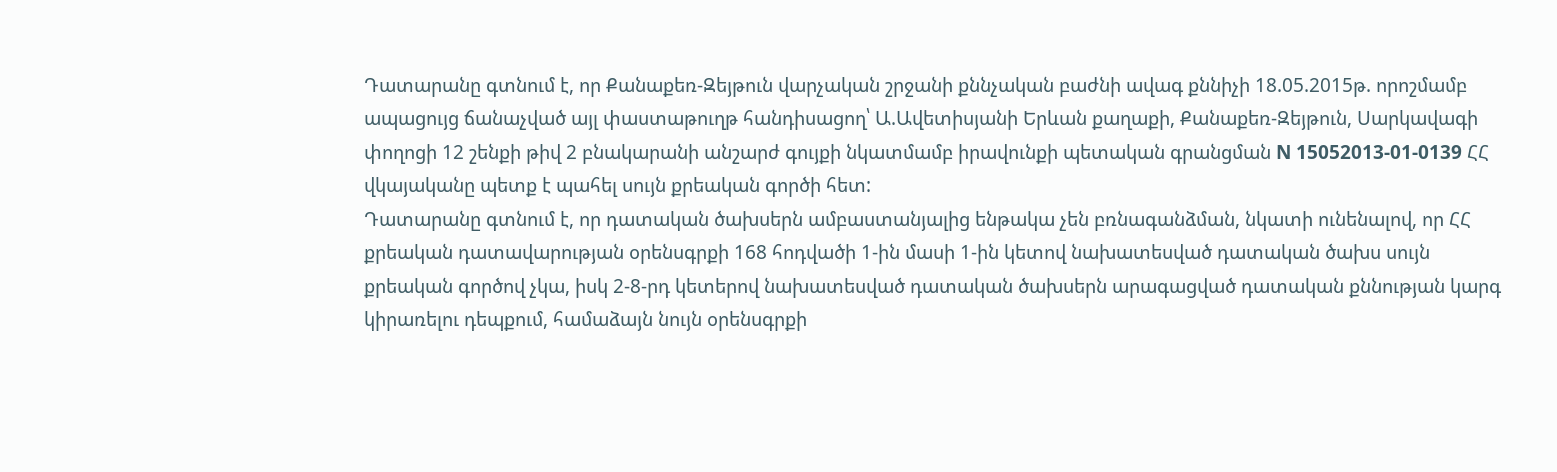Դատարանը գտնում է, որ Քանաքեռ-Զեյթուն վարչական շրջանի քննչական բաժնի ավագ քննիչի 18.05.2015թ. որոշմամբ ապացույց ճանաչված այլ փաստաթուղթ հանդիսացող՝ Ա.Ավետիսյանի Երևան քաղաքի, Քանաքեռ-Զեյթուն, Սարկավագի փողոցի 12 շենքի թիվ 2 բնակարանի անշարժ գույքի նկատմամբ իրավունքի պետական գրանցման N 15052013-01-0139 ՀՀ վկայականը պետք է պահել սույն քրեական գործի հետ:
Դատարանը գտնում է, որ դատական ծախսերն ամբաստանյալից ենթակա չեն բռնագանձման, նկատի ունենալով, որ ՀՀ քրեական դատավարության օրենսգրքի 168 հոդվածի 1-ին մասի 1-ին կետով նախատեսված դատական ծախս սույն քրեական գործով չկա, իսկ 2-8-րդ կետերով նախատեսված դատական ծախսերն արագացված դատական քննության կարգ կիրառելու դեպքում, համաձայն նույն օրենսգրքի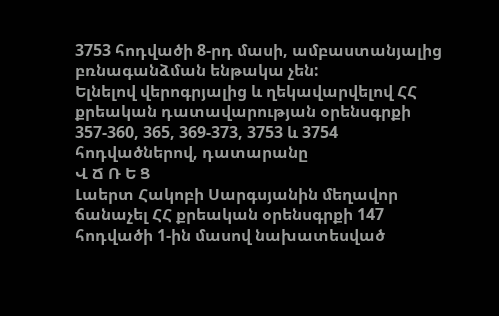3753 հոդվածի 8-րդ մասի, ամբաստանյալից բռնագանձման ենթակա չեն:
Ելնելով վերոգրյալից և ղեկավարվելով ՀՀ քրեական դատավարության օրենսգրքի 357-360, 365, 369-373, 3753 և 3754 հոդվածներով, դատարանը
Վ Ճ Ռ Ե Ց
Լաերտ Հակոբի Սարգսյանին մեղավոր ճանաչել ՀՀ քրեական օրենսգրքի 147 հոդվածի 1-ին մասով նախատեսված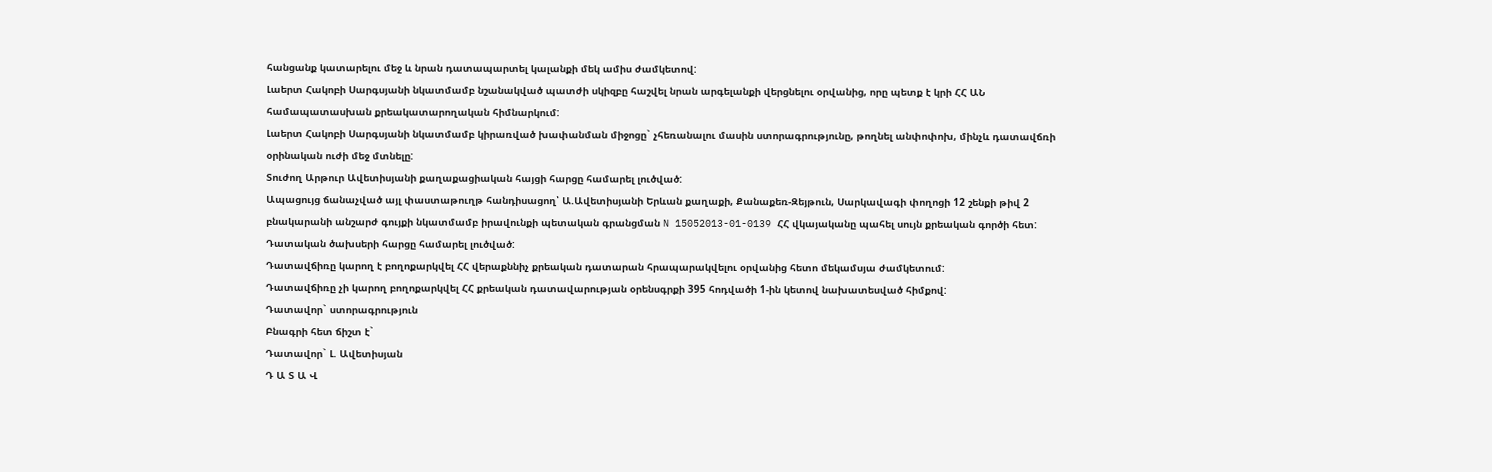հանցանք կատարելու մեջ և նրան դատապարտել կալանքի մեկ ամիս ժամկետով:
Լաերտ Հակոբի Սարգսյանի նկատմամբ նշանակված պատժի սկիզբը հաշվել նրան արգելանքի վերցնելու օրվանից, որը պետք է կրի ՀՀ ԱՆ համապատասխան քրեակատարողական հիմնարկում:
Լաերտ Հակոբի Սարգսյանի նկատմամբ կիրառված խափանման միջոցը` չհեռանալու մասին ստորագրությունը, թողնել անփոփոխ, մինչև դատավճռի օրինական ուժի մեջ մտնելը:
Տուժող Արթուր Ավետիսյանի քաղաքացիական հայցի հարցը համարել լուծված:
Ապացույց ճանաչված այլ փաստաթուղթ հանդիսացող՝ Ա.Ավետիսյանի Երևան քաղաքի, Քանաքեռ-Զեյթուն, Սարկավագի փողոցի 12 շենքի թիվ 2 բնակարանի անշարժ գույքի նկատմամբ իրավունքի պետական գրանցման N 15052013-01-0139 ՀՀ վկայականը պահել սույն քրեական գործի հետ:
Դատական ծախսերի հարցը համարել լուծված:
Դատավճիռը կարող է բողոքարկվել ՀՀ վերաքննիչ քրեական դատարան հրապարակվելու օրվանից հետո մեկամսյա ժամկետում:
Դատավճիռը չի կարող բողոքարկվել ՀՀ քրեական դատավարության օրենսգրքի 395 հոդվածի 1-ին կետով նախատեսված հիմքով:
Դատավոր` ստորագրություն
Բնագրի հետ ճիշտ է`
Դատավոր` Լ. Ավետիսյան
Դ Ա Տ Ա Վ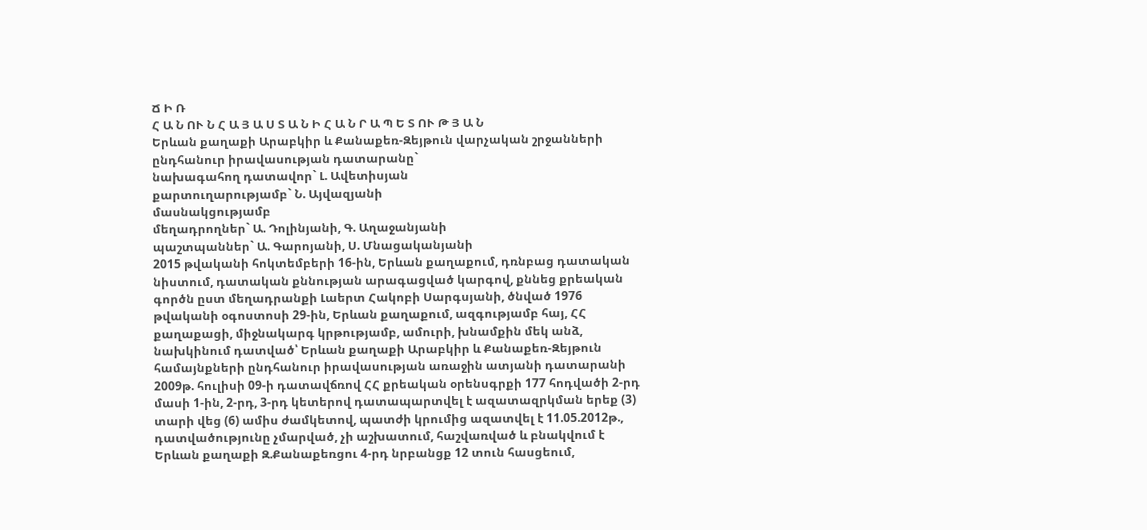Ճ Ի Ռ
Հ Ա Ն ՈՒ Ն Հ Ա Յ Ա Ս Տ Ա Ն Ի Հ Ա Ն Ր Ա Պ Ե Տ ՈՒ Թ Յ Ա Ն
Երևան քաղաքի Արաբկիր և Քանաքեռ-Զեյթուն վարչական շրջանների
ընդհանուր իրավասության դատարանը`
նախագահող դատավոր` Լ. Ավետիսյան
քարտուղարությամբ` Ն. Այվազյանի
մասնակցությամբ
մեղադրողներ` Ա. Դոլինյանի, Գ. Աղաջանյանի
պաշտպաններ` Ա. Գարոյանի, Ս. Մնացականյանի
2015 թվականի հոկտեմբերի 16-ին, Երևան քաղաքում, դռնբաց դատական նիստում, դատական քննության արագացված կարգով, քննեց քրեական գործն ըստ մեղադրանքի Լաերտ Հակոբի Սարգսյանի, ծնված 1976 թվականի օգոստոսի 29-ին, Երևան քաղաքում, ազգությամբ հայ, ՀՀ քաղաքացի, միջնակարգ կրթությամբ, ամուրի, խնամքին մեկ անձ, նախկինում դատված՝ Երևան քաղաքի Արաբկիր և Քանաքեռ-Զեյթուն համայնքների ընդհանուր իրավասության առաջին ատյանի դատարանի 2009թ. հուլիսի 09-ի դատավճռով ՀՀ քրեական օրենսգրքի 177 հոդվածի 2-րդ մասի 1-ին, 2-րդ, 3-րդ կետերով դատապարտվել է ազատազրկման երեք (3) տարի վեց (6) ամիս ժամկետով, պատժի կրումից ազատվել է 11.05.2012թ., դատվածությունը չմարված, չի աշխատում, հաշվառված և բնակվում է Երևան քաղաքի Զ.Քանաքեռցու 4-րդ նրբանցք 12 տուն հասցեում,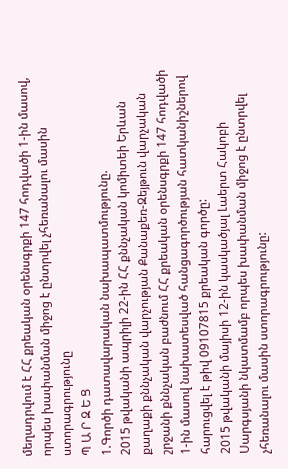մեղադրվում է ՀՀ քրեական օրենսգրքի 147 հոդվածի 1-ին մասով, որպես խափանման միջոց է ընտրվել չհեռանալու մասին ստորագրությունը
Պ Ա Ր Զ Ե Ց
1.Գործի դատավարական նախապատմությունը.
2015 թվականի ապրիլի 22-ին ՀՀ քննչական կոմիտեի Երևան քաղաքի քննչական վարչության Քանաքեռ-Զեյթուն վարչական շրջանի քննչական բաժնում ՀՀ քրեական օրենսգրքի 147 հոդվածի 1-ին մասով նախատեսված հանցագործության հատկանիշներով հարուցվել է թիվ 09107815 քրեական գործը:
2015 թվականի մայիսի 12-ին կասկածյալ Լաերտ Հակոբի Սարգսյանի նկատմամբ որպես խափանման միջոց է ընտրվել չհեռանալու մասին ստորագրությունը: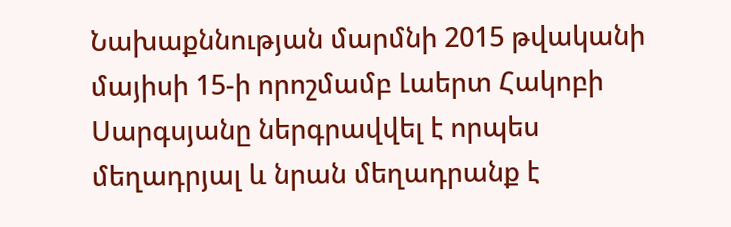Նախաքննության մարմնի 2015 թվականի մայիսի 15-ի որոշմամբ Լաերտ Հակոբի Սարգսյանը ներգրավվել է որպես մեղադրյալ և նրան մեղադրանք է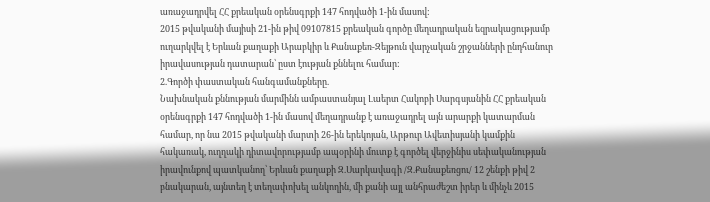առաջադրվել ՀՀ քրեական օրենսգրքի 147 հոդվածի 1-ին մասով:
2015 թվականի մայիսի 21-ին թիվ 09107815 քրեական գործը մեղադրական եզրակացությամբ ուղարկվել է Երևան քաղաքի Արաբկիր և Քանաքեռ-Զեյթուն վարչական շրջանների ընդհանուր իրավասության դատարան՝ ըստ էության քննելու համար:
2.Գործի փաստական հանգամանքները.
Նախնական քննության մարմինն ամբաստանյալ Լաերտ Հակոբի Սարգսյանին ՀՀ քրեական օրենսգրքի 147 հոդվածի 1-ին մասով մեղադրանք է առաջադրել այն արարքի կատարման համար, որ նա 2015 թվականի մարտի 26-ին երեկոյան, Արթուր Ավետիսյանի կամքին հակառակ, ուղղակի դիտավորությամբ ապօրինի մուտք է գործել վերջինիս սեփականության իրավունքով պատկանող՝ Երևան քաղաքի Զ.Սարկավագի /Զ.Քանաքեռցու/ 12 շենքի թիվ 2 բնակարան, այնտեղ է տեղափոխել անկողին, մի քանի այլ անհրաժեշտ իրեր և մինչև 2015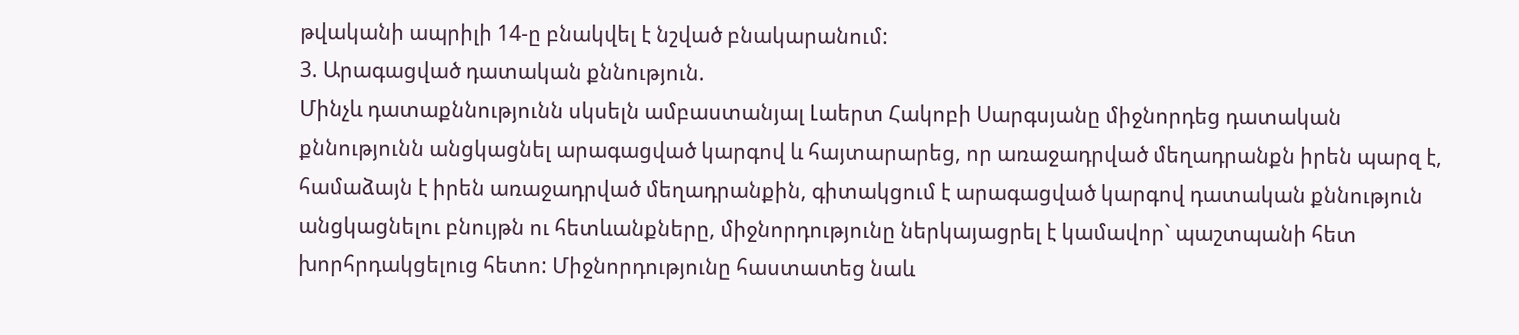թվականի ապրիլի 14-ը բնակվել է նշված բնակարանում:
3. Արագացված դատական քննություն.
Մինչև դատաքննությունն սկսելն ամբաստանյալ Լաերտ Հակոբի Սարգսյանը միջնորդեց դատական քննությունն անցկացնել արագացված կարգով և հայտարարեց, որ առաջադրված մեղադրանքն իրեն պարզ է, համաձայն է իրեն առաջադրված մեղադրանքին, գիտակցում է արագացված կարգով դատական քննություն անցկացնելու բնույթն ու հետևանքները, միջնորդությունը ներկայացրել է կամավոր` պաշտպանի հետ խորհրդակցելուց հետո: Միջնորդությունը հաստատեց նաև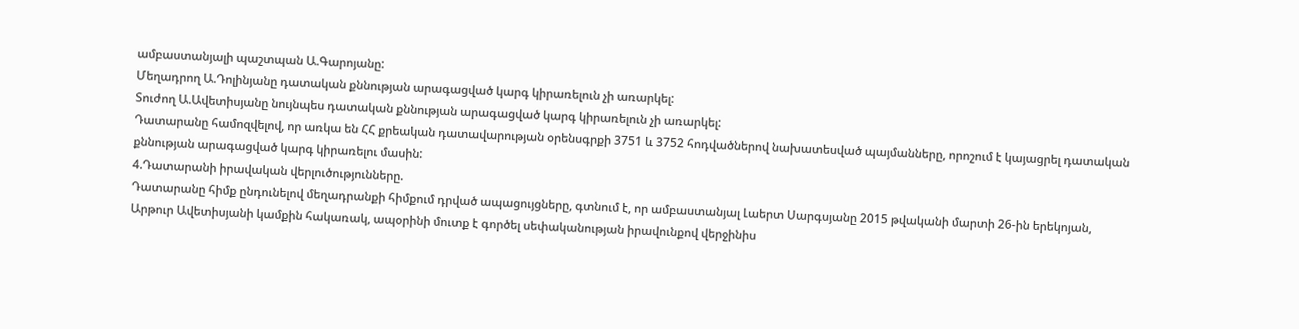ամբաստանյալի պաշտպան Ա.Գարոյանը:
Մեղադրող Ա.Դոլինյանը դատական քննության արագացված կարգ կիրառելուն չի առարկել:
Տուժող Ա.Ավետիսյանը նույնպես դատական քննության արագացված կարգ կիրառելուն չի առարկել:
Դատարանը համոզվելով, որ առկա են ՀՀ քրեական դատավարության օրենսգրքի 3751 և 3752 հոդվածներով նախատեսված պայմանները, որոշում է կայացրել դատական քննության արագացված կարգ կիրառելու մասին:
4.Դատարանի իրավական վերլուծությունները.
Դատարանը հիմք ընդունելով մեղադրանքի հիմքում դրված ապացույցները, գտնում է, որ ամբաստանյալ Լաերտ Սարգսյանը 2015 թվականի մարտի 26-ին երեկոյան, Արթուր Ավետիսյանի կամքին հակառակ, ապօրինի մուտք է գործել սեփականության իրավունքով վերջինիս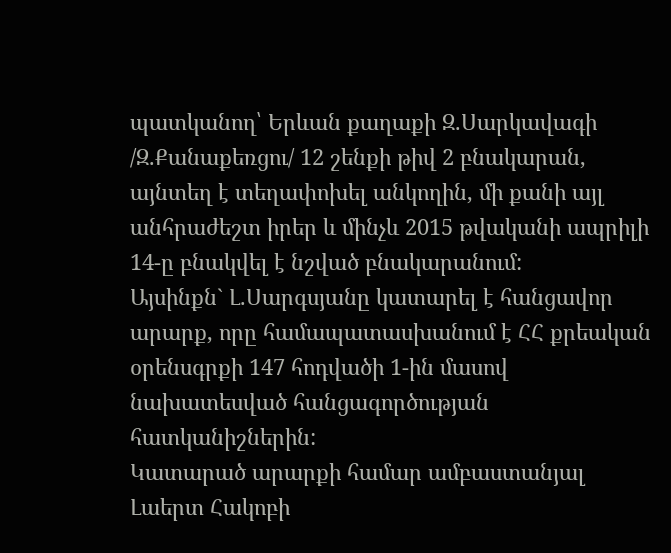պատկանող՝ Երևան քաղաքի Զ.Սարկավագի /Զ.Քանաքեռցու/ 12 շենքի թիվ 2 բնակարան, այնտեղ է տեղափոխել անկողին, մի քանի այլ անհրաժեշտ իրեր և մինչև 2015 թվականի ապրիլի 14-ը բնակվել է նշված բնակարանում:
Այսինքն` Լ.Սարգսյանը կատարել է հանցավոր արարք, որը համապատասխանում է ՀՀ քրեական օրենսգրքի 147 հոդվածի 1-ին մասով նախատեսված հանցագործության հատկանիշներին:
Կատարած արարքի համար ամբաստանյալ Լաերտ Հակոբի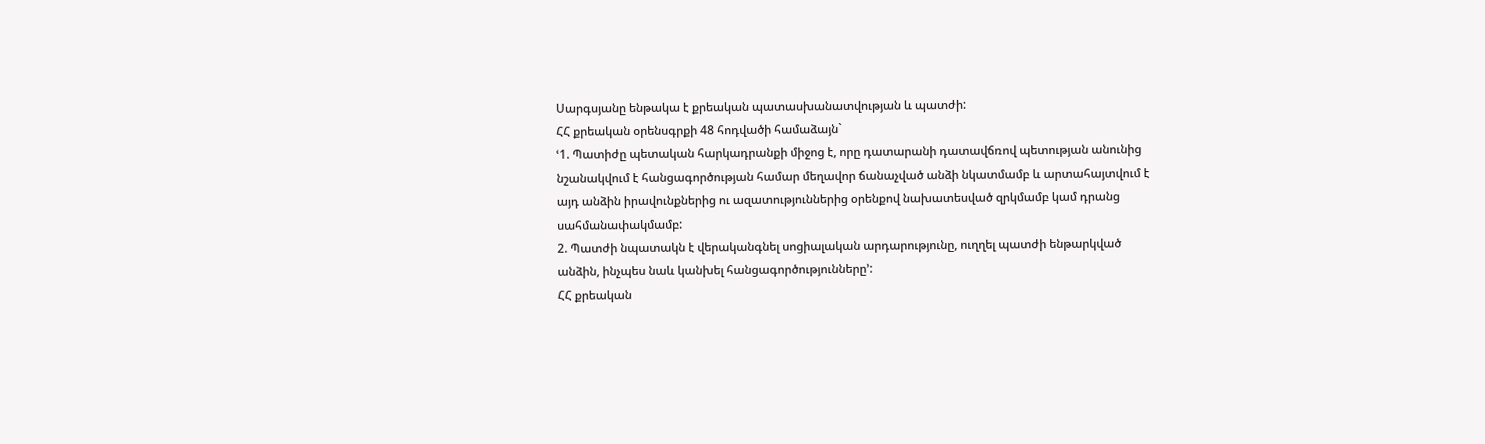Սարգսյանը ենթակա է քրեական պատասխանատվության և պատժի:
ՀՀ քրեական օրենսգրքի 48 հոդվածի համաձայն`
ՙ1. Պատիժը պետական հարկադրանքի միջոց է, որը դատարանի դատավճռով պետության անունից նշանակվում է հանցագործության համար մեղավոր ճանաչված անձի նկատմամբ և արտահայտվում է այդ անձին իրավունքներից ու ազատություններից օրենքով նախատեսված զրկմամբ կամ դրանց սահմանափակմամբ:
2. Պատժի նպատակն է վերականգնել սոցիալական արդարությունը, ուղղել պատժի ենթարկված անձին, ինչպես նաև կանխել հանցագործությունները՚:
ՀՀ քրեական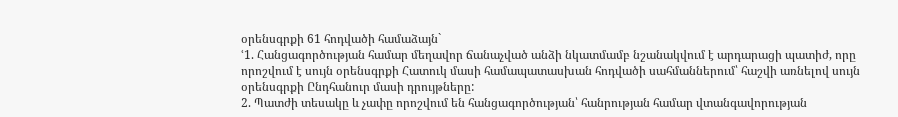օրենսգրքի 61 հոդվածի համաձայն`
ՙ1. Հանցագործության համար մեղավոր ճանաչված անձի նկատմամբ նշանակվում է արդարացի պատիժ, որը որոշվում է սույն օրենսգրքի Հատուկ մասի համապատասխան հոդվածի սահմաններում՝ հաշվի առնելով սույն օրենսգրքի Ընդհանուր մասի դրույթները:
2. Պատժի տեսակը և չափը որոշվում են հանցագործության՝ հանրության համար վտանգավորության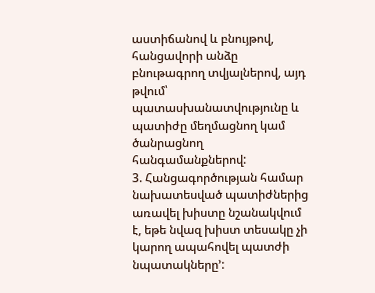աստիճանով և բնույթով, հանցավորի անձը բնութագրող տվյալներով, այդ թվում՝ պատասխանատվությունը և պատիժը մեղմացնող կամ ծանրացնող հանգամանքներով:
3. Հանցագործության համար նախատեսված պատիժներից առավել խիստը նշանակվում է, եթե նվազ խիստ տեսակը չի կարող ապահովել պատժի նպատակները՚: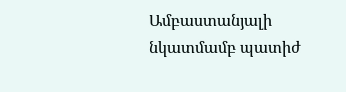Ամբաստանյալի նկատմամբ պատիժ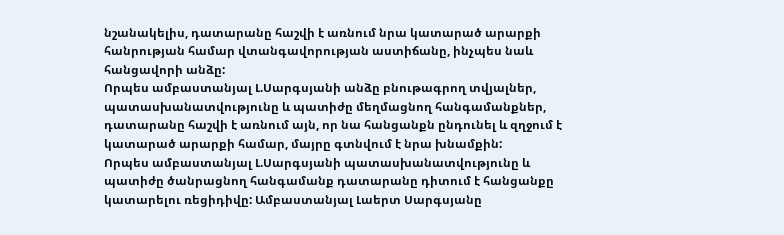նշանակելիս, դատարանը հաշվի է առնում նրա կատարած արարքի հանրության համար վտանգավորության աստիճանը, ինչպես նաև հանցավորի անձը:
Որպես ամբաստանյալ Լ.Սարգսյանի անձը բնութագրող տվյալներ, պատասխանատվությունը և պատիժը մեղմացնող հանգամանքներ, դատարանը հաշվի է առնում այն, որ նա հանցանքն ընդունել և զղջում է կատարած արարքի համար, մայրը գտնվում է նրա խնամքին:
Որպես ամբաստանյալ Լ.Սարգսյանի պատասխանատվությունը և պատիժը ծանրացնող հանգամանք դատարանը դիտում է հանցանքը կատարելու ռեցիդիվը: Ամբաստանյալ Լաերտ Սարգսյանը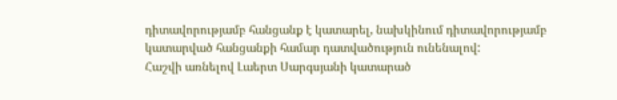դիտավորությամբ հանցանք է կատարել, նախկինում դիտավորությամբ կատարված հանցանքի համար դատվածություն ունենալով:
Հաշվի առնելով Լաերտ Սարգսյանի կատարած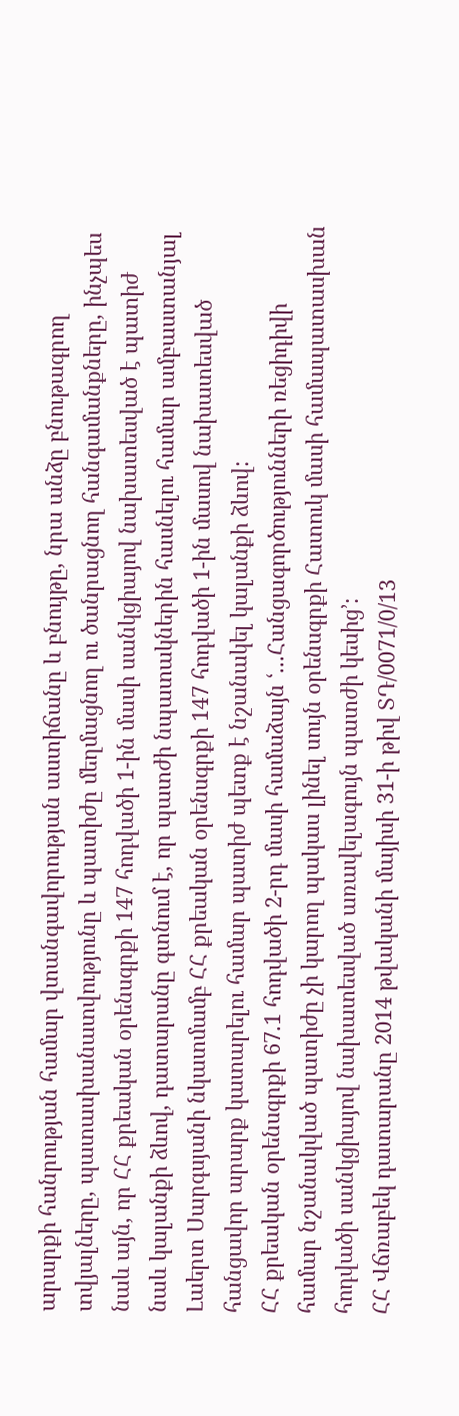արարքի հանրության համար վտանգավորության աստիճանը և բնույթը, նրա անձը բնութագրող տվյալները, պատասխանատվությունը և պատիժը մեղմացնող ու ծանրացնող հանգամանքները, ինչպես նաև այն, որ ՀՀ քրեական օրենսգրքի 147 հոդվածի 1-ին մասի սանկցիայով նախատեսված է պատիժ նաև կալանքի ձևով, դատարանը գտնում է, որ պատժի նպատակներին հասնելու համար ամբաստանյալ Լաերտ Սարգսյանի նկատմամբ ՀՀ քրեական օրենսգրքի 147 հոդվածի 1-ին մասով նախատեսված հանցավոր արարք կատարելու համար պատիժ պետք է նշանակել կալանքի ձևով:
ՀՀ քրեական օրենսգրքի 67.1 հոդվածի 2-րդ մասի համաձայն ՙ...Հանցագործությունների ռեցիդիվի համար նշանակված պատիժը չի կարող պակաս լինել սույն օրենսգրքի Հատուկ մասի համապատասխան հոդվածի սանկցիայով նախատեսված առավելագույն պատժի կեսից՚:
ՀՀ Վճռաբեկ դատարանը 2014 թվականի մայիսի 31-ի թիվ ՏԴ/0071/0/13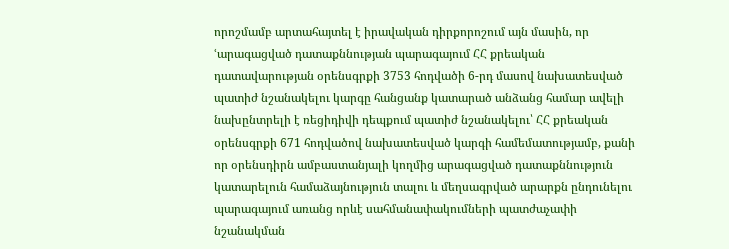որոշմամբ արտահայտել է իրավական դիրքորոշում այն մասին, որ ՙարագացված դատաքննության պարագայում ՀՀ քրեական դատավարության օրենսգրքի 3753 հոդվածի 6-րդ մասով նախատեսված պատիժ նշանակելու կարգը հանցանք կատարած անձանց համար ավելի նախընտրելի է ռեցիդիվի դեպքում պատիժ նշանակելու՝ ՀՀ քրեական օրենսգրքի 671 հոդվածով նախատեսված կարգի համեմատությամբ, քանի որ օրենսդիրն ամբաստանյալի կողմից արագացված դատաքննություն կատարելուն համաձայնություն տալու և մեղսագրված արարքն ընդունելու պարագայում առանց որևէ սահմանափակումների պատժաչափի նշանակման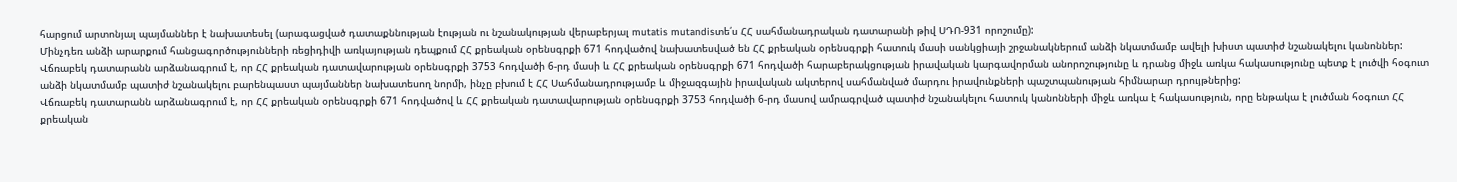հարցում արտոնյալ պայմաններ է նախատեսել (արագացված դատաքննության էության ու նշանակության վերաբերյալ mutatis mutandisտե՛ս ՀՀ սահմանադրական դատարանի թիվ ՍԴՈ-931 որոշումը):
Մինչդեռ անձի արարքում հանցագործությունների ռեցիդիվի առկայության դեպքում ՀՀ քրեական օրենսգրքի 671 հոդվածով նախատեսված են ՀՀ քրեական օրենսգրքի հատուկ մասի սանկցիայի շրջանակներում անձի նկատմամբ ավելի խիստ պատիժ նշանակելու կանոններ:
Վճռաբեկ դատարանն արձանագրում է, որ ՀՀ քրեական դատավարության օրենսգրքի 3753 հոդվածի 6-րդ մասի և ՀՀ քրեական օրենսգրքի 671 հոդվածի հարաբերակցության իրավական կարգավորման անորոշությունը և դրանց միջև առկա հակասությունը պետք է լուծվի հօգուտ անձի նկատմամբ պատիժ նշանակելու բարենպաստ պայմաններ նախատեսող նորմի, ինչը բխում է ՀՀ Սահմանադրությամբ և միջազգային իրավական ակտերով սահմանված մարդու իրավունքների պաշտպանության հիմնարար դրույթներից:
Վճռաբեկ դատարանն արձանագրում է, որ ՀՀ քրեական օրենսգրքի 671 հոդվածով և ՀՀ քրեական դատավարության օրենսգրքի 3753 հոդվածի 6-րդ մասով ամրագրված պատիժ նշանակելու հատուկ կանոնների միջև առկա է հակասություն, որը ենթակա է լուծման հօգուտ ՀՀ քրեական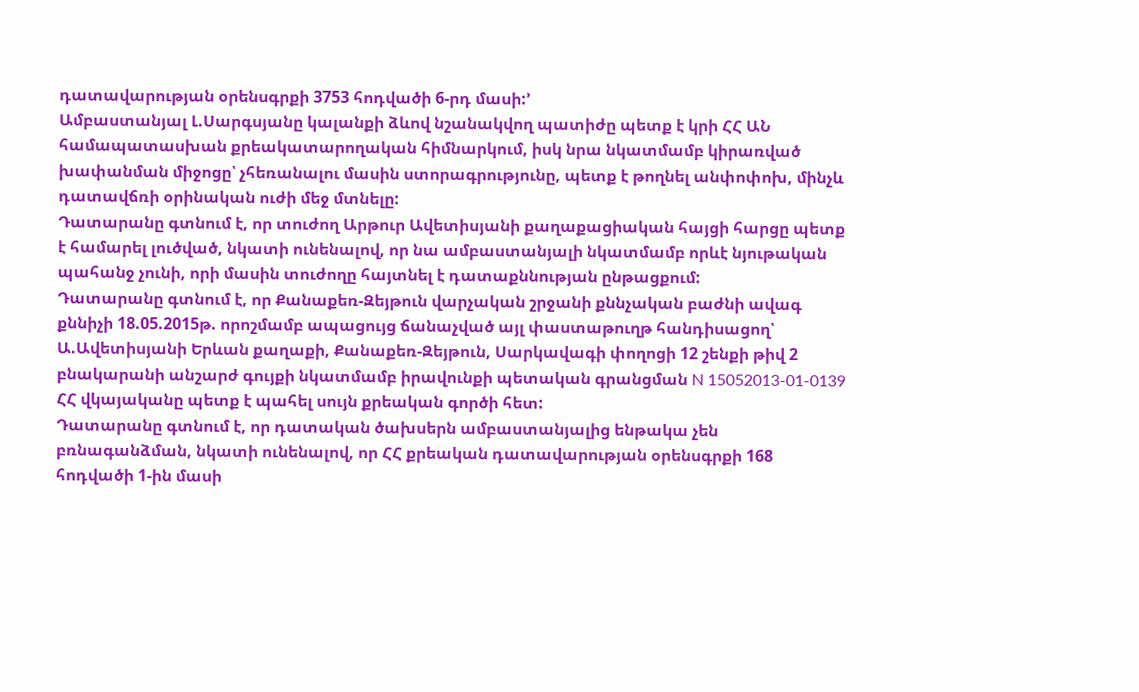դատավարության օրենսգրքի 3753 հոդվածի 6-րդ մասի:՚
Ամբաստանյալ Լ.Սարգսյանը կալանքի ձևով նշանակվող պատիժը պետք է կրի ՀՀ ԱՆ համապատասխան քրեակատարողական հիմնարկում, իսկ նրա նկատմամբ կիրառված խափանման միջոցը՝ չհեռանալու մասին ստորագրությունը, պետք է թողնել անփոփոխ, մինչև դատավճռի օրինական ուժի մեջ մտնելը:
Դատարանը գտնում է, որ տուժող Արթուր Ավետիսյանի քաղաքացիական հայցի հարցը պետք է համարել լուծված, նկատի ունենալով, որ նա ամբաստանյալի նկատմամբ որևէ նյութական պահանջ չունի, որի մասին տուժողը հայտնել է դատաքննության ընթացքում:
Դատարանը գտնում է, որ Քանաքեռ-Զեյթուն վարչական շրջանի քննչական բաժնի ավագ քննիչի 18.05.2015թ. որոշմամբ ապացույց ճանաչված այլ փաստաթուղթ հանդիսացող՝ Ա.Ավետիսյանի Երևան քաղաքի, Քանաքեռ-Զեյթուն, Սարկավագի փողոցի 12 շենքի թիվ 2 բնակարանի անշարժ գույքի նկատմամբ իրավունքի պետական գրանցման N 15052013-01-0139 ՀՀ վկայականը պետք է պահել սույն քրեական գործի հետ:
Դատարանը գտնում է, որ դատական ծախսերն ամբաստանյալից ենթակա չեն բռնագանձման, նկատի ունենալով, որ ՀՀ քրեական դատավարության օրենսգրքի 168 հոդվածի 1-ին մասի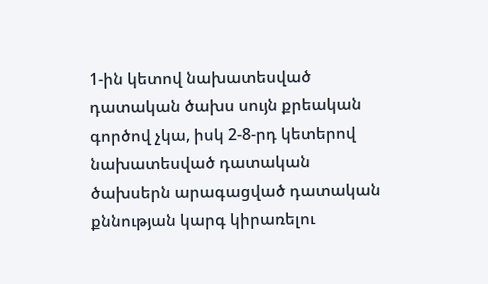1-ին կետով նախատեսված դատական ծախս սույն քրեական գործով չկա, իսկ 2-8-րդ կետերով նախատեսված դատական ծախսերն արագացված դատական քննության կարգ կիրառելու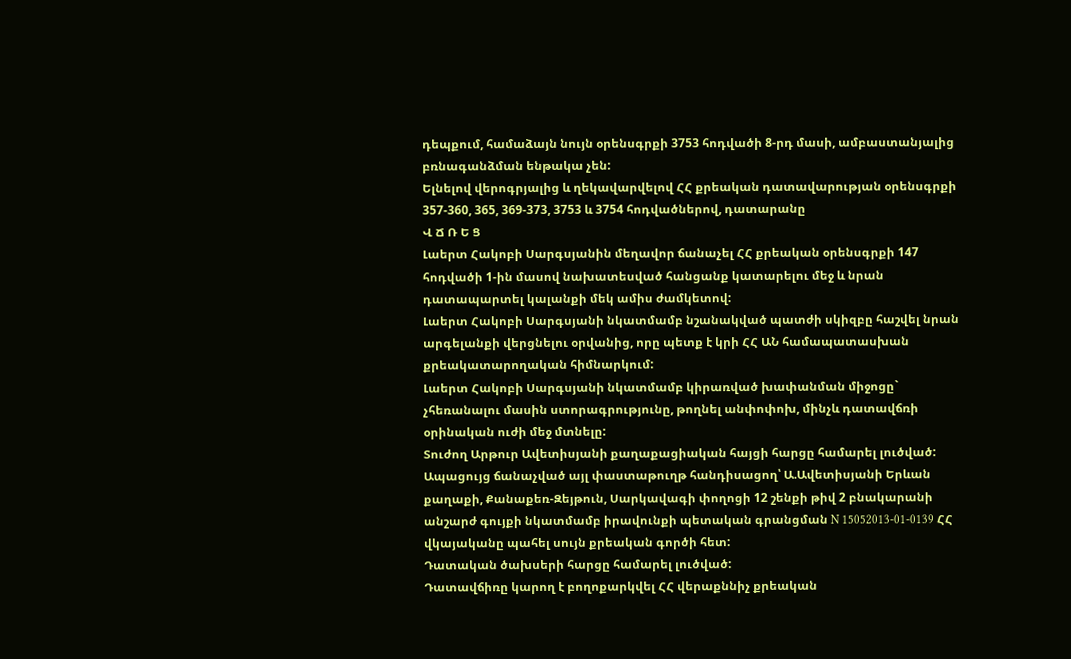դեպքում, համաձայն նույն օրենսգրքի 3753 հոդվածի 8-րդ մասի, ամբաստանյալից բռնագանձման ենթակա չեն:
Ելնելով վերոգրյալից և ղեկավարվելով ՀՀ քրեական դատավարության օրենսգրքի 357-360, 365, 369-373, 3753 և 3754 հոդվածներով, դատարանը
Վ Ճ Ռ Ե Ց
Լաերտ Հակոբի Սարգսյանին մեղավոր ճանաչել ՀՀ քրեական օրենսգրքի 147 հոդվածի 1-ին մասով նախատեսված հանցանք կատարելու մեջ և նրան դատապարտել կալանքի մեկ ամիս ժամկետով:
Լաերտ Հակոբի Սարգսյանի նկատմամբ նշանակված պատժի սկիզբը հաշվել նրան արգելանքի վերցնելու օրվանից, որը պետք է կրի ՀՀ ԱՆ համապատասխան քրեակատարողական հիմնարկում:
Լաերտ Հակոբի Սարգսյանի նկատմամբ կիրառված խափանման միջոցը` չհեռանալու մասին ստորագրությունը, թողնել անփոփոխ, մինչև դատավճռի օրինական ուժի մեջ մտնելը:
Տուժող Արթուր Ավետիսյանի քաղաքացիական հայցի հարցը համարել լուծված:
Ապացույց ճանաչված այլ փաստաթուղթ հանդիսացող՝ Ա.Ավետիսյանի Երևան քաղաքի, Քանաքեռ-Զեյթուն, Սարկավագի փողոցի 12 շենքի թիվ 2 բնակարանի անշարժ գույքի նկատմամբ իրավունքի պետական գրանցման N 15052013-01-0139 ՀՀ վկայականը պահել սույն քրեական գործի հետ:
Դատական ծախսերի հարցը համարել լուծված:
Դատավճիռը կարող է բողոքարկվել ՀՀ վերաքննիչ քրեական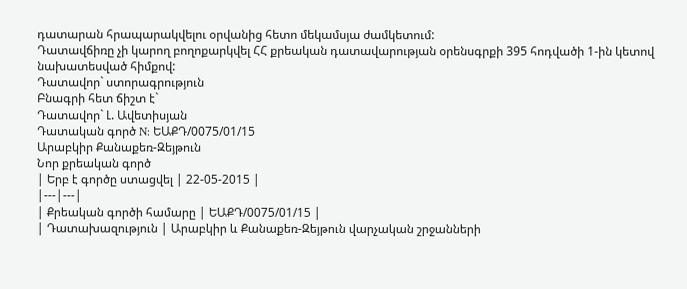դատարան հրապարակվելու օրվանից հետո մեկամսյա ժամկետում:
Դատավճիռը չի կարող բողոքարկվել ՀՀ քրեական դատավարության օրենսգրքի 395 հոդվածի 1-ին կետով նախատեսված հիմքով:
Դատավոր` ստորագրություն
Բնագրի հետ ճիշտ է`
Դատավոր` Լ. Ավետիսյան
Դատական գործ N: ԵԱՔԴ/0075/01/15
Արաբկիր Քանաքեռ-Զեյթուն
Նոր քրեական գործ
| Երբ է գործը ստացվել | 22-05-2015 |
|---|---|
| Քրեական գործի համարը | ԵԱՔԴ/0075/01/15 |
| Դատախազություն | Արաբկիր և Քանաքեռ-Զեյթուն վարչական շրջանների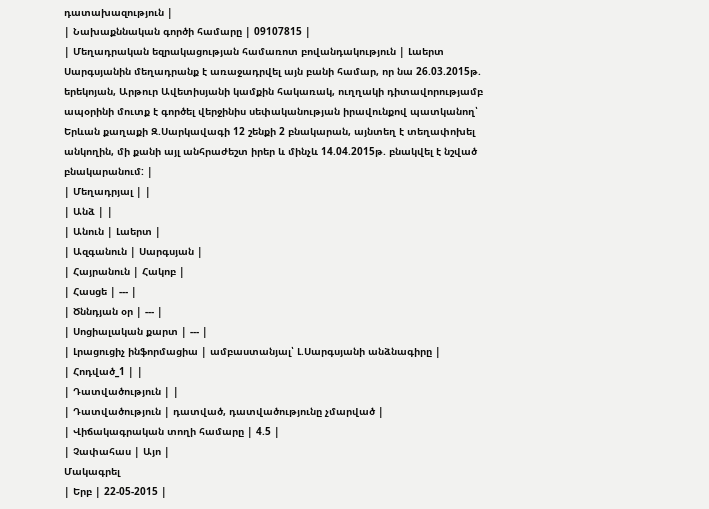դատախազություն |
| Նախաքննական գործի համարը | 09107815 |
| Մեղադրական եզրակացության համառոտ բովանդակություն | Լաերտ Սարգսյանին մեղադրանք է առաջադրվել այն բանի համար, որ նա 26.03.2015թ. երեկոյան, Արթուր Ավետիսյանի կամքին հակառակ, ուղղակի դիտավորությամբ ապօրինի մուտք է գործել վերջինիս սեփականության իրավունքով պատկանող՝ Երևան քաղաքի Զ.Սարկավագի 12 շենքի 2 բնակարան, այնտեղ է տեղափոխել անկողին, մի քանի այլ անհրաժեշտ իրեր և մինչև 14.04.2015թ. բնակվել է նշված բնակարանում: |
| Մեղադրյալ | |
| Անձ | |
| Անուն | Լաերտ |
| Ազգանուն | Սարգսյան |
| Հայրանուն | Հակոբ |
| Հասցե | --- |
| Ծննդյան օր | --- |
| Սոցիալական քարտ | --- |
| Լրացուցիչ ինֆորմացիա | ամբաստանյալ՝ Լ.Սարգսյանի անձնագիրը |
| Հոդված_1 | |
| Դատվածություն | |
| Դատվածություն | դատված, դատվածությունը չմարված |
| Վիճակագրական տողի համարը | 4.5 |
| Չափահաս | Այո |
Մակագրել
| Երբ | 22-05-2015 |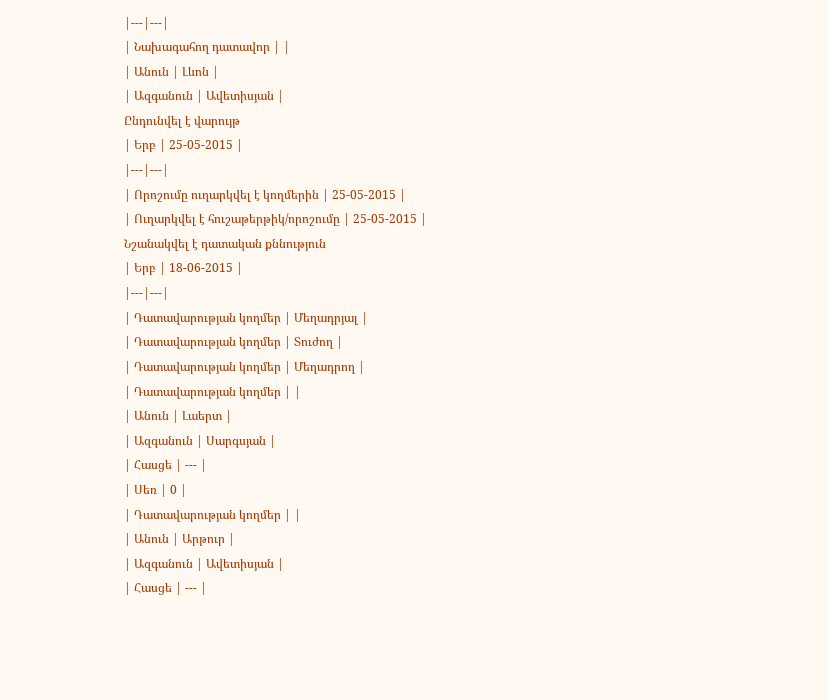|---|---|
| Նախագահող դատավոր | |
| Անուն | Լևոն |
| Ազգանուն | Ավետիսյան |
Ընդունվել է վարույթ
| Երբ | 25-05-2015 |
|---|---|
| Որոշումը ուղարկվել է կողմերին | 25-05-2015 |
| Ուղարկվել է հուշաթերթիկ/որոշումը | 25-05-2015 |
Նշանակվել է դատական քննություն
| Երբ | 18-06-2015 |
|---|---|
| Դատավարության կողմեր | Մեղադրյալ |
| Դատավարության կողմեր | Տուժող |
| Դատավարության կողմեր | Մեղադրող |
| Դատավարության կողմեր | |
| Անուն | Լաերտ |
| Ազգանուն | Սարգսյան |
| Հասցե | --- |
| Սեռ | 0 |
| Դատավարության կողմեր | |
| Անուն | Արթուր |
| Ազգանուն | Ավետիսյան |
| Հասցե | --- |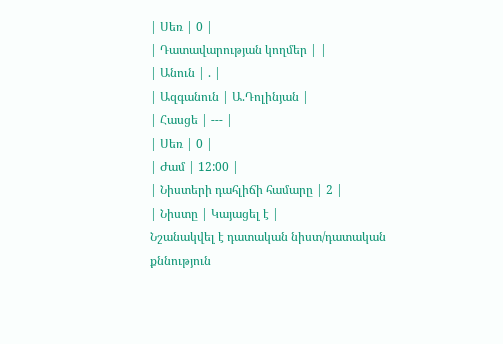| Սեռ | 0 |
| Դատավարության կողմեր | |
| Անուն | . |
| Ազգանուն | Ա.Դոլինյան |
| Հասցե | --- |
| Սեռ | 0 |
| Ժամ | 12:00 |
| Նիստերի դահլիճի համարը | 2 |
| Նիստը | Կայացել է |
Նշանակվել է դատական նիստ/դատական քննություն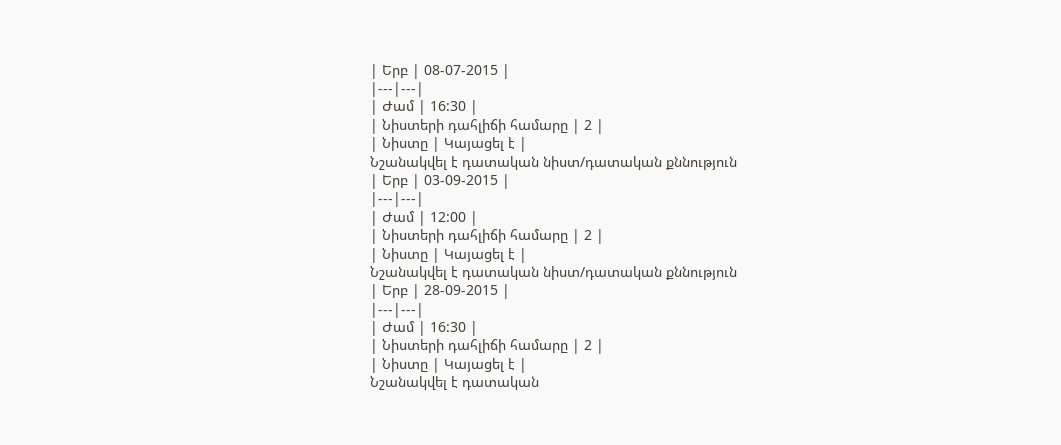| Երբ | 08-07-2015 |
|---|---|
| Ժամ | 16:30 |
| Նիստերի դահլիճի համարը | 2 |
| Նիստը | Կայացել է |
Նշանակվել է դատական նիստ/դատական քննություն
| Երբ | 03-09-2015 |
|---|---|
| Ժամ | 12:00 |
| Նիստերի դահլիճի համարը | 2 |
| Նիստը | Կայացել է |
Նշանակվել է դատական նիստ/դատական քննություն
| Երբ | 28-09-2015 |
|---|---|
| Ժամ | 16:30 |
| Նիստերի դահլիճի համարը | 2 |
| Նիստը | Կայացել է |
Նշանակվել է դատական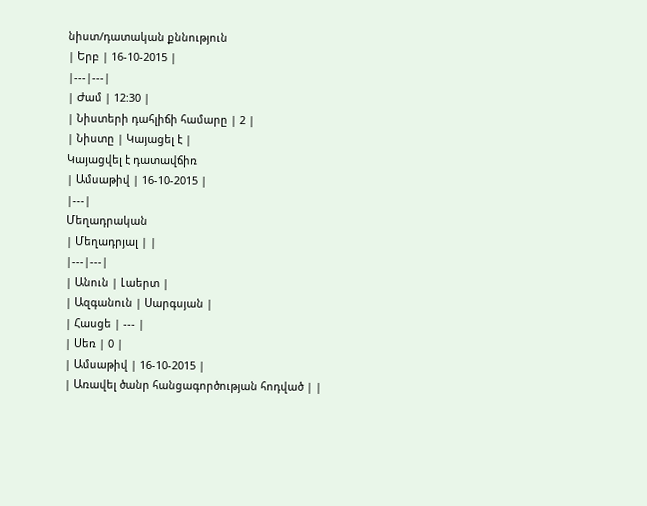նիստ/դատական քննություն
| Երբ | 16-10-2015 |
|---|---|
| Ժամ | 12:30 |
| Նիստերի դահլիճի համարը | 2 |
| Նիստը | Կայացել է |
Կայացվել է դատավճիռ
| Ամսաթիվ | 16-10-2015 |
|---|
Մեղադրական
| Մեղադրյալ | |
|---|---|
| Անուն | Լաերտ |
| Ազգանուն | Սարգսյան |
| Հասցե | --- |
| Սեռ | 0 |
| Ամսաթիվ | 16-10-2015 |
| Առավել ծանր հանցագործության հոդված | |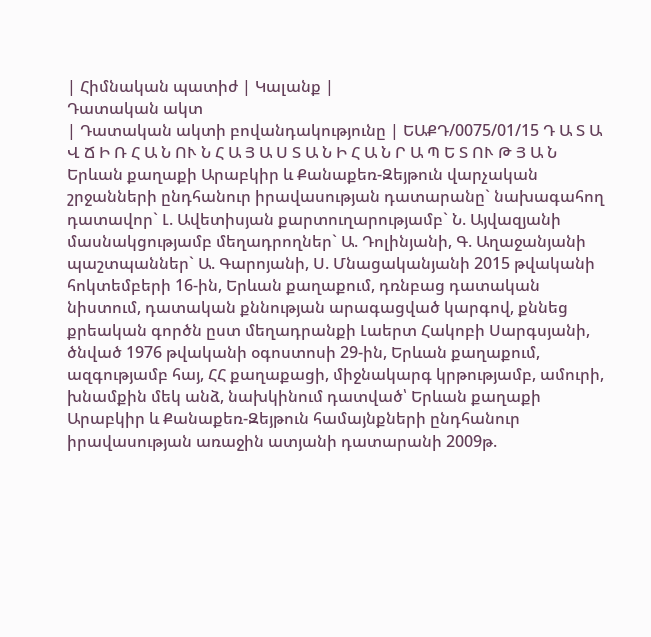| Հիմնական պատիժ | Կալանք |
Դատական ակտ
| Դատական ակտի բովանդակությունը | ԵԱՔԴ/0075/01/15 Դ Ա Տ Ա Վ Ճ Ի Ռ Հ Ա Ն ՈՒ Ն Հ Ա Յ Ա Ս Տ Ա Ն Ի Հ Ա Ն Ր Ա Պ Ե Տ ՈՒ Թ Յ Ա Ն Երևան քաղաքի Արաբկիր և Քանաքեռ-Զեյթուն վարչական շրջանների ընդհանուր իրավասության դատարանը` նախագահող դատավոր` Լ. Ավետիսյան քարտուղարությամբ` Ն. Այվազյանի մասնակցությամբ մեղադրողներ` Ա. Դոլինյանի, Գ. Աղաջանյանի պաշտպաններ` Ա. Գարոյանի, Ս. Մնացականյանի 2015 թվականի հոկտեմբերի 16-ին, Երևան քաղաքում, դռնբաց դատական նիստում, դատական քննության արագացված կարգով, քննեց քրեական գործն ըստ մեղադրանքի Լաերտ Հակոբի Սարգսյանի, ծնված 1976 թվականի օգոստոսի 29-ին, Երևան քաղաքում, ազգությամբ հայ, ՀՀ քաղաքացի, միջնակարգ կրթությամբ, ամուրի, խնամքին մեկ անձ, նախկինում դատված՝ Երևան քաղաքի Արաբկիր և Քանաքեռ-Զեյթուն համայնքների ընդհանուր իրավասության առաջին ատյանի դատարանի 2009թ.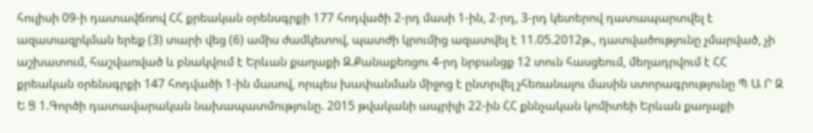հուլիսի 09-ի դատավճռով ՀՀ քրեական օրենսգրքի 177 հոդվածի 2-րդ մասի 1-ին, 2-րդ, 3-րդ կետերով դատապարտվել է ազատազրկման երեք (3) տարի վեց (6) ամիս ժամկետով, պատժի կրումից ազատվել է 11.05.2012թ., դատվածությունը չմարված, չի աշխատում, հաշվառված և բնակվում է Երևան քաղաքի Զ.Քանաքեռցու 4-րդ նրբանցք 12 տուն հասցեում, մեղադրվում է ՀՀ քրեական օրենսգրքի 147 հոդվածի 1-ին մասով, որպես խափանման միջոց է ընտրվել չհեռանալու մասին ստորագրությունը Պ Ա Ր Զ Ե Ց 1.Գործի դատավարական նախապատմությունը. 2015 թվականի ապրիլի 22-ին ՀՀ քննչական կոմիտեի Երևան քաղաքի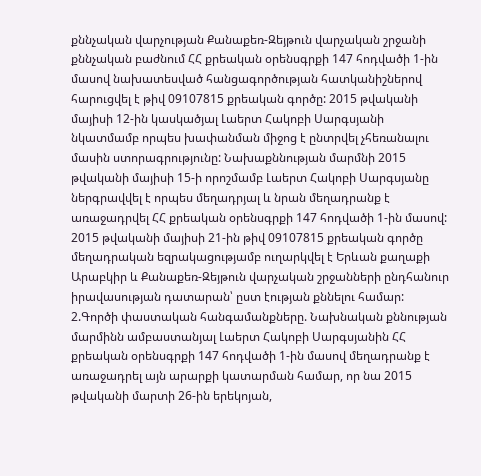քննչական վարչության Քանաքեռ-Զեյթուն վարչական շրջանի քննչական բաժնում ՀՀ քրեական օրենսգրքի 147 հոդվածի 1-ին մասով նախատեսված հանցագործության հատկանիշներով հարուցվել է թիվ 09107815 քրեական գործը: 2015 թվականի մայիսի 12-ին կասկածյալ Լաերտ Հակոբի Սարգսյանի նկատմամբ որպես խափանման միջոց է ընտրվել չհեռանալու մասին ստորագրությունը: Նախաքննության մարմնի 2015 թվականի մայիսի 15-ի որոշմամբ Լաերտ Հակոբի Սարգսյանը ներգրավվել է որպես մեղադրյալ և նրան մեղադրանք է առաջադրվել ՀՀ քրեական օրենսգրքի 147 հոդվածի 1-ին մասով: 2015 թվականի մայիսի 21-ին թիվ 09107815 քրեական գործը մեղադրական եզրակացությամբ ուղարկվել է Երևան քաղաքի Արաբկիր և Քանաքեռ-Զեյթուն վարչական շրջանների ընդհանուր իրավասության դատարան՝ ըստ էության քննելու համար: 2.Գործի փաստական հանգամանքները. Նախնական քննության մարմինն ամբաստանյալ Լաերտ Հակոբի Սարգսյանին ՀՀ քրեական օրենսգրքի 147 հոդվածի 1-ին մասով մեղադրանք է առաջադրել այն արարքի կատարման համար, որ նա 2015 թվականի մարտի 26-ին երեկոյան,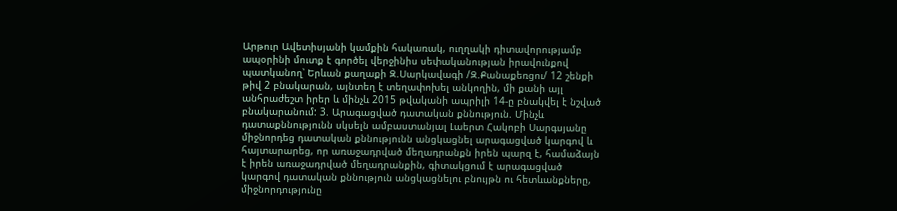Արթուր Ավետիսյանի կամքին հակառակ, ուղղակի դիտավորությամբ ապօրինի մուտք է գործել վերջինիս սեփականության իրավունքով պատկանող՝ Երևան քաղաքի Զ.Սարկավագի /Զ.Քանաքեռցու/ 12 շենքի թիվ 2 բնակարան, այնտեղ է տեղափոխել անկողին, մի քանի այլ անհրաժեշտ իրեր և մինչև 2015 թվականի ապրիլի 14-ը բնակվել է նշված բնակարանում: 3. Արագացված դատական քննություն. Մինչև դատաքննությունն սկսելն ամբաստանյալ Լաերտ Հակոբի Սարգսյանը միջնորդեց դատական քննությունն անցկացնել արագացված կարգով և հայտարարեց, որ առաջադրված մեղադրանքն իրեն պարզ է, համաձայն է իրեն առաջադրված մեղադրանքին, գիտակցում է արագացված կարգով դատական քննություն անցկացնելու բնույթն ու հետևանքները, միջնորդությունը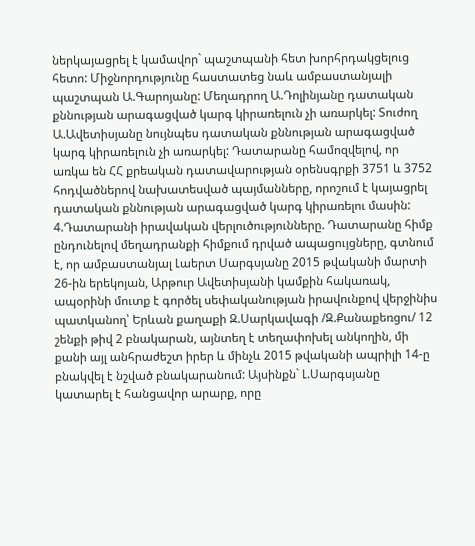ներկայացրել է կամավոր` պաշտպանի հետ խորհրդակցելուց հետո: Միջնորդությունը հաստատեց նաև ամբաստանյալի պաշտպան Ա.Գարոյանը: Մեղադրող Ա.Դոլինյանը դատական քննության արագացված կարգ կիրառելուն չի առարկել: Տուժող Ա.Ավետիսյանը նույնպես դատական քննության արագացված կարգ կիրառելուն չի առարկել: Դատարանը համոզվելով, որ առկա են ՀՀ քրեական դատավարության օրենսգրքի 3751 և 3752 հոդվածներով նախատեսված պայմանները, որոշում է կայացրել դատական քննության արագացված կարգ կիրառելու մասին: 4.Դատարանի իրավական վերլուծությունները. Դատարանը հիմք ընդունելով մեղադրանքի հիմքում դրված ապացույցները, գտնում է, որ ամբաստանյալ Լաերտ Սարգսյանը 2015 թվականի մարտի 26-ին երեկոյան, Արթուր Ավետիսյանի կամքին հակառակ, ապօրինի մուտք է գործել սեփականության իրավունքով վերջինիս պատկանող՝ Երևան քաղաքի Զ.Սարկավագի /Զ.Քանաքեռցու/ 12 շենքի թիվ 2 բնակարան, այնտեղ է տեղափոխել անկողին, մի քանի այլ անհրաժեշտ իրեր և մինչև 2015 թվականի ապրիլի 14-ը բնակվել է նշված բնակարանում: Այսինքն` Լ.Սարգսյանը կատարել է հանցավոր արարք, որը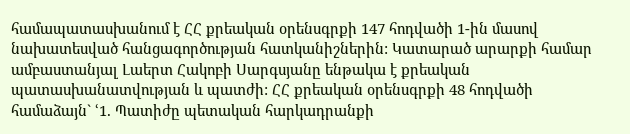համապատասխանում է ՀՀ քրեական օրենսգրքի 147 հոդվածի 1-ին մասով նախատեսված հանցագործության հատկանիշներին: Կատարած արարքի համար ամբաստանյալ Լաերտ Հակոբի Սարգսյանը ենթակա է քրեական պատասխանատվության և պատժի: ՀՀ քրեական օրենսգրքի 48 հոդվածի համաձայն` ՙ1. Պատիժը պետական հարկադրանքի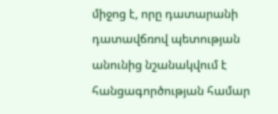միջոց է, որը դատարանի դատավճռով պետության անունից նշանակվում է հանցագործության համար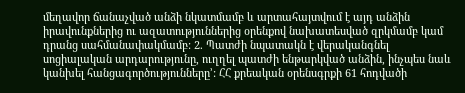մեղավոր ճանաչված անձի նկատմամբ և արտահայտվում է այդ անձին իրավունքներից ու ազատություններից օրենքով նախատեսված զրկմամբ կամ դրանց սահմանափակմամբ: 2. Պատժի նպատակն է վերականգնել սոցիալական արդարությունը, ուղղել պատժի ենթարկված անձին, ինչպես նաև կանխել հանցագործությունները՚: ՀՀ քրեական օրենսգրքի 61 հոդվածի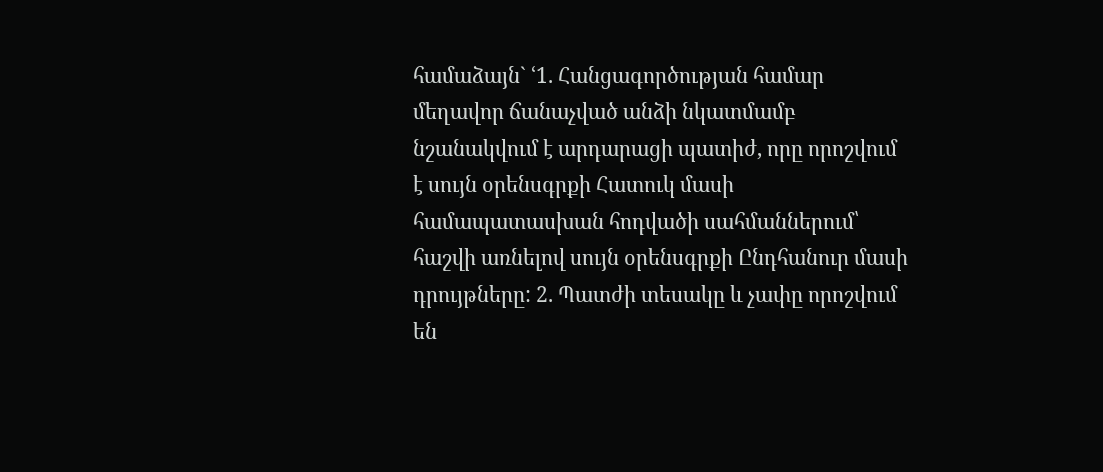համաձայն` ՙ1. Հանցագործության համար մեղավոր ճանաչված անձի նկատմամբ նշանակվում է արդարացի պատիժ, որը որոշվում է սույն օրենսգրքի Հատուկ մասի համապատասխան հոդվածի սահմաններում՝ հաշվի առնելով սույն օրենսգրքի Ընդհանուր մասի դրույթները: 2. Պատժի տեսակը և չափը որոշվում են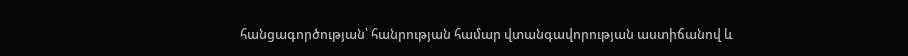հանցագործության՝ հանրության համար վտանգավորության աստիճանով և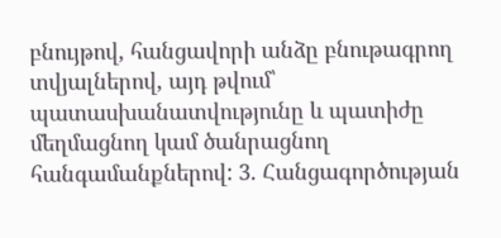բնույթով, հանցավորի անձը բնութագրող տվյալներով, այդ թվում՝ պատասխանատվությունը և պատիժը մեղմացնող կամ ծանրացնող հանգամանքներով: 3. Հանցագործության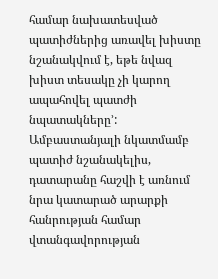համար նախատեսված պատիժներից առավել խիստը նշանակվում է, եթե նվազ խիստ տեսակը չի կարող ապահովել պատժի նպատակները՚: Ամբաստանյալի նկատմամբ պատիժ նշանակելիս, դատարանը հաշվի է առնում նրա կատարած արարքի հանրության համար վտանգավորության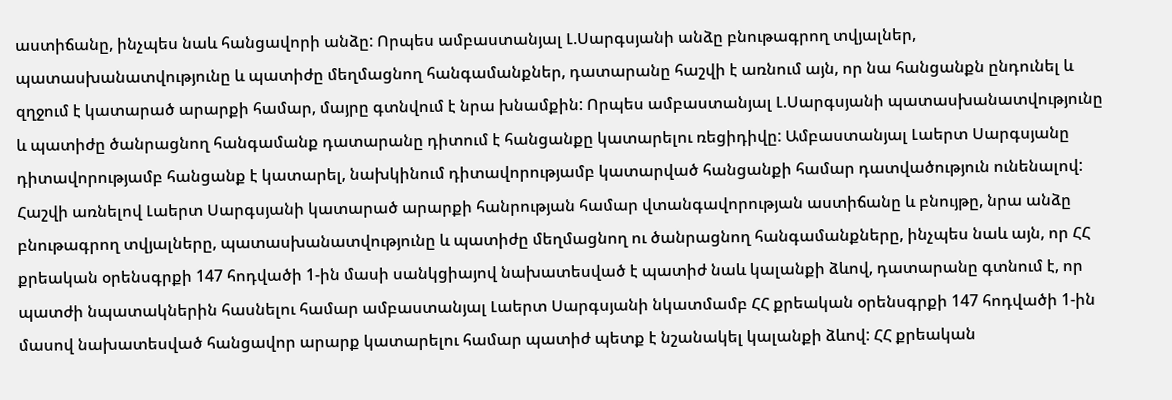աստիճանը, ինչպես նաև հանցավորի անձը: Որպես ամբաստանյալ Լ.Սարգսյանի անձը բնութագրող տվյալներ, պատասխանատվությունը և պատիժը մեղմացնող հանգամանքներ, դատարանը հաշվի է առնում այն, որ նա հանցանքն ընդունել և զղջում է կատարած արարքի համար, մայրը գտնվում է նրա խնամքին: Որպես ամբաստանյալ Լ.Սարգսյանի պատասխանատվությունը և պատիժը ծանրացնող հանգամանք դատարանը դիտում է հանցանքը կատարելու ռեցիդիվը: Ամբաստանյալ Լաերտ Սարգսյանը դիտավորությամբ հանցանք է կատարել, նախկինում դիտավորությամբ կատարված հանցանքի համար դատվածություն ունենալով: Հաշվի առնելով Լաերտ Սարգսյանի կատարած արարքի հանրության համար վտանգավորության աստիճանը և բնույթը, նրա անձը բնութագրող տվյալները, պատասխանատվությունը և պատիժը մեղմացնող ու ծանրացնող հանգամանքները, ինչպես նաև այն, որ ՀՀ քրեական օրենսգրքի 147 հոդվածի 1-ին մասի սանկցիայով նախատեսված է պատիժ նաև կալանքի ձևով, դատարանը գտնում է, որ պատժի նպատակներին հասնելու համար ամբաստանյալ Լաերտ Սարգսյանի նկատմամբ ՀՀ քրեական օրենսգրքի 147 հոդվածի 1-ին մասով նախատեսված հանցավոր արարք կատարելու համար պատիժ պետք է նշանակել կալանքի ձևով: ՀՀ քրեական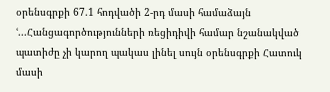օրենսգրքի 67.1 հոդվածի 2-րդ մասի համաձայն ՙ...Հանցագործությունների ռեցիդիվի համար նշանակված պատիժը չի կարող պակաս լինել սույն օրենսգրքի Հատուկ մասի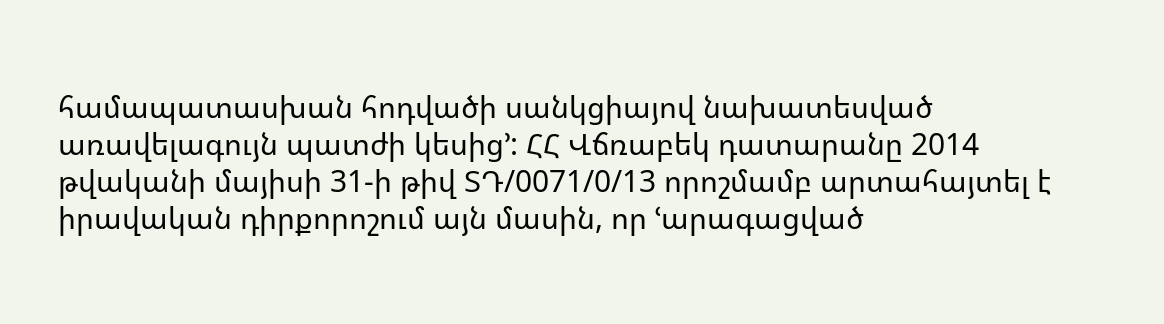համապատասխան հոդվածի սանկցիայով նախատեսված առավելագույն պատժի կեսից՚: ՀՀ Վճռաբեկ դատարանը 2014 թվականի մայիսի 31-ի թիվ ՏԴ/0071/0/13 որոշմամբ արտահայտել է իրավական դիրքորոշում այն մասին, որ ՙարագացված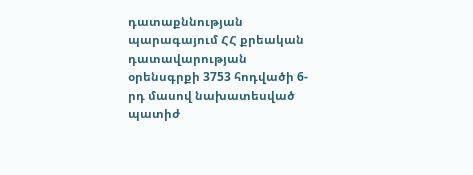դատաքննության պարագայում ՀՀ քրեական դատավարության օրենսգրքի 3753 հոդվածի 6-րդ մասով նախատեսված պատիժ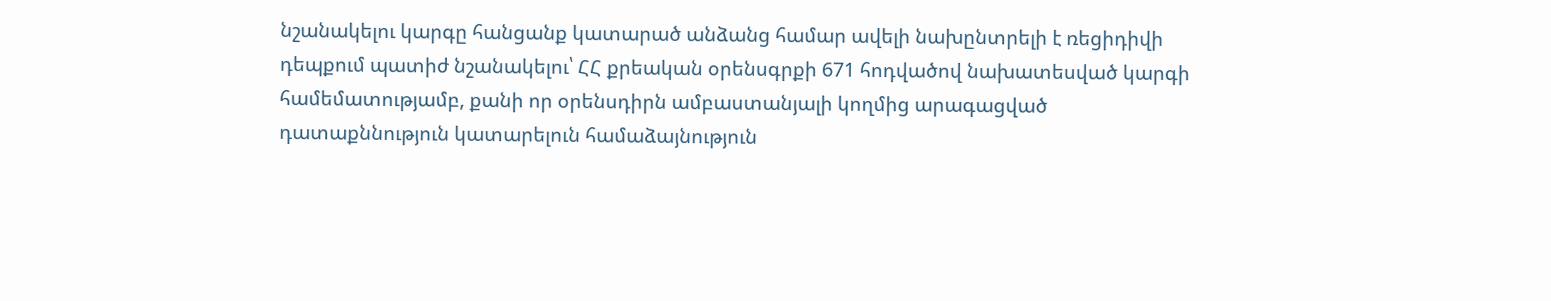նշանակելու կարգը հանցանք կատարած անձանց համար ավելի նախընտրելի է ռեցիդիվի դեպքում պատիժ նշանակելու՝ ՀՀ քրեական օրենսգրքի 671 հոդվածով նախատեսված կարգի համեմատությամբ, քանի որ օրենսդիրն ամբաստանյալի կողմից արագացված դատաքննություն կատարելուն համաձայնություն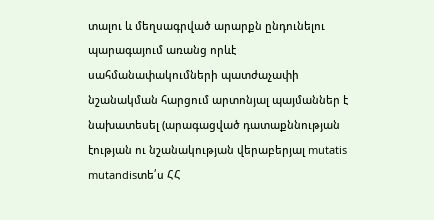տալու և մեղսագրված արարքն ընդունելու պարագայում առանց որևէ սահմանափակումների պատժաչափի նշանակման հարցում արտոնյալ պայմաններ է նախատեսել (արագացված դատաքննության էության ու նշանակության վերաբերյալ mutatis mutandisտե՛ս ՀՀ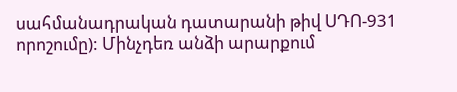սահմանադրական դատարանի թիվ ՍԴՈ-931 որոշումը): Մինչդեռ անձի արարքում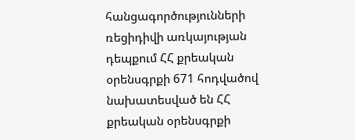հանցագործությունների ռեցիդիվի առկայության դեպքում ՀՀ քրեական օրենսգրքի 671 հոդվածով նախատեսված են ՀՀ քրեական օրենսգրքի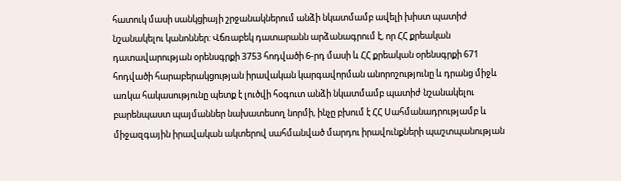հատուկ մասի սանկցիայի շրջանակներում անձի նկատմամբ ավելի խիստ պատիժ նշանակելու կանոններ: Վճռաբեկ դատարանն արձանագրում է, որ ՀՀ քրեական դատավարության օրենսգրքի 3753 հոդվածի 6-րդ մասի և ՀՀ քրեական օրենսգրքի 671 հոդվածի հարաբերակցության իրավական կարգավորման անորոշությունը և դրանց միջև առկա հակասությունը պետք է լուծվի հօգուտ անձի նկատմամբ պատիժ նշանակելու բարենպաստ պայմաններ նախատեսող նորմի, ինչը բխում է ՀՀ Սահմանադրությամբ և միջազգային իրավական ակտերով սահմանված մարդու իրավունքների պաշտպանության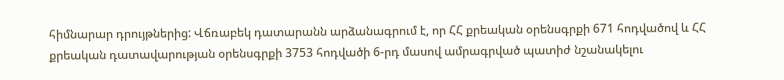հիմնարար դրույթներից: Վճռաբեկ դատարանն արձանագրում է, որ ՀՀ քրեական օրենսգրքի 671 հոդվածով և ՀՀ քրեական դատավարության օրենսգրքի 3753 հոդվածի 6-րդ մասով ամրագրված պատիժ նշանակելու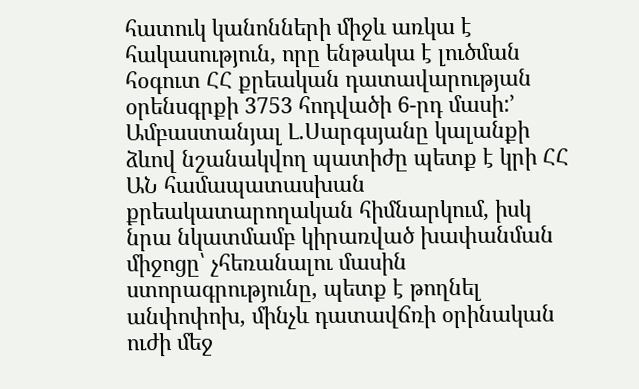հատուկ կանոնների միջև առկա է հակասություն, որը ենթակա է լուծման հօգուտ ՀՀ քրեական դատավարության օրենսգրքի 3753 հոդվածի 6-րդ մասի:՚ Ամբաստանյալ Լ.Սարգսյանը կալանքի ձևով նշանակվող պատիժը պետք է կրի ՀՀ ԱՆ համապատասխան քրեակատարողական հիմնարկում, իսկ նրա նկատմամբ կիրառված խափանման միջոցը՝ չհեռանալու մասին ստորագրությունը, պետք է թողնել անփոփոխ, մինչև դատավճռի օրինական ուժի մեջ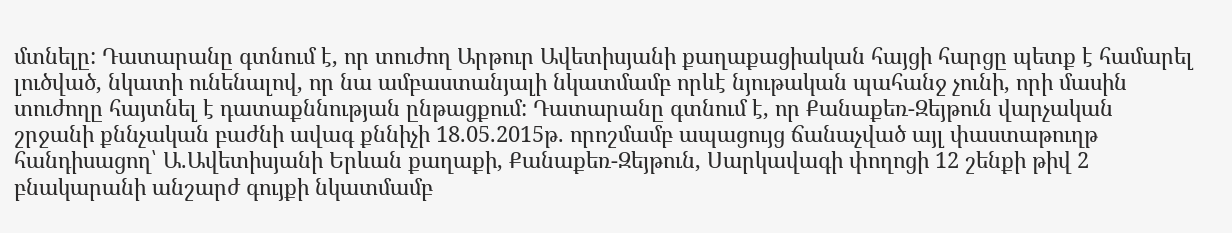մտնելը: Դատարանը գտնում է, որ տուժող Արթուր Ավետիսյանի քաղաքացիական հայցի հարցը պետք է համարել լուծված, նկատի ունենալով, որ նա ամբաստանյալի նկատմամբ որևէ նյութական պահանջ չունի, որի մասին տուժողը հայտնել է դատաքննության ընթացքում: Դատարանը գտնում է, որ Քանաքեռ-Զեյթուն վարչական շրջանի քննչական բաժնի ավագ քննիչի 18.05.2015թ. որոշմամբ ապացույց ճանաչված այլ փաստաթուղթ հանդիսացող՝ Ա.Ավետիսյանի Երևան քաղաքի, Քանաքեռ-Զեյթուն, Սարկավագի փողոցի 12 շենքի թիվ 2 բնակարանի անշարժ գույքի նկատմամբ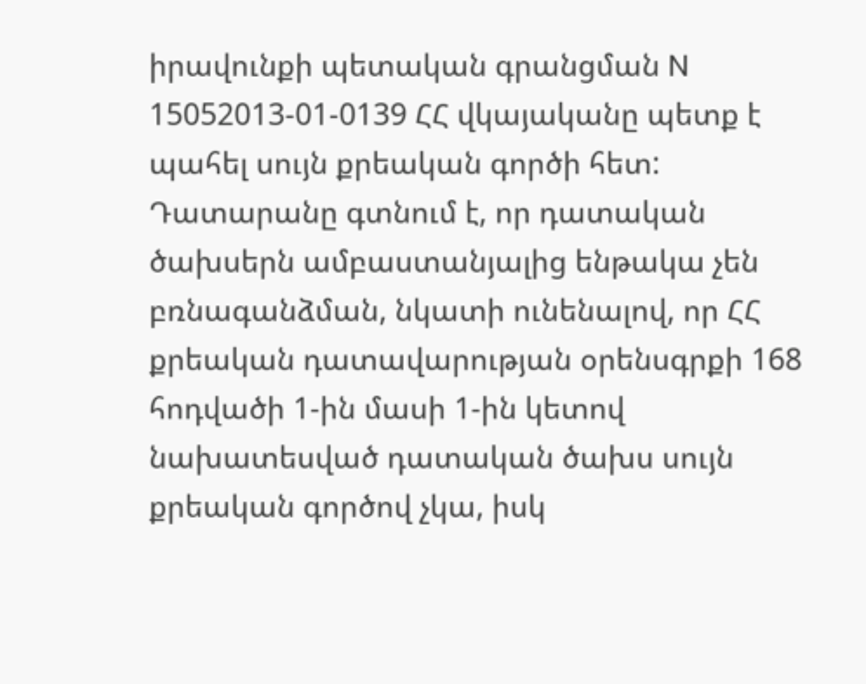իրավունքի պետական գրանցման N 15052013-01-0139 ՀՀ վկայականը պետք է պահել սույն քրեական գործի հետ: Դատարանը գտնում է, որ դատական ծախսերն ամբաստանյալից ենթակա չեն բռնագանձման, նկատի ունենալով, որ ՀՀ քրեական դատավարության օրենսգրքի 168 հոդվածի 1-ին մասի 1-ին կետով նախատեսված դատական ծախս սույն քրեական գործով չկա, իսկ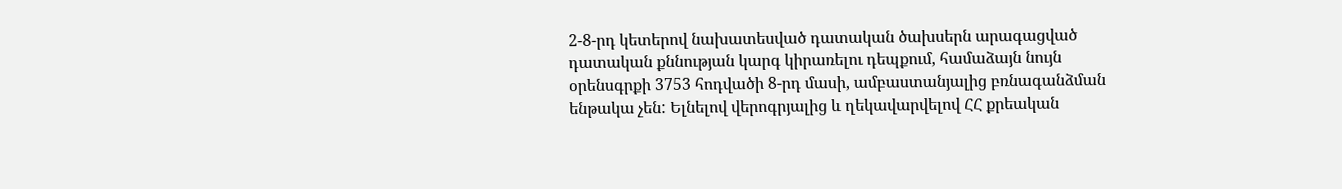2-8-րդ կետերով նախատեսված դատական ծախսերն արագացված դատական քննության կարգ կիրառելու դեպքում, համաձայն նույն օրենսգրքի 3753 հոդվածի 8-րդ մասի, ամբաստանյալից բռնագանձման ենթակա չեն: Ելնելով վերոգրյալից և ղեկավարվելով ՀՀ քրեական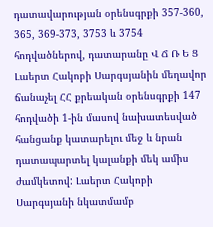դատավարության օրենսգրքի 357-360, 365, 369-373, 3753 և 3754 հոդվածներով, դատարանը Վ Ճ Ռ Ե Ց Լաերտ Հակոբի Սարգսյանին մեղավոր ճանաչել ՀՀ քրեական օրենսգրքի 147 հոդվածի 1-ին մասով նախատեսված հանցանք կատարելու մեջ և նրան դատապարտել կալանքի մեկ ամիս ժամկետով: Լաերտ Հակոբի Սարգսյանի նկատմամբ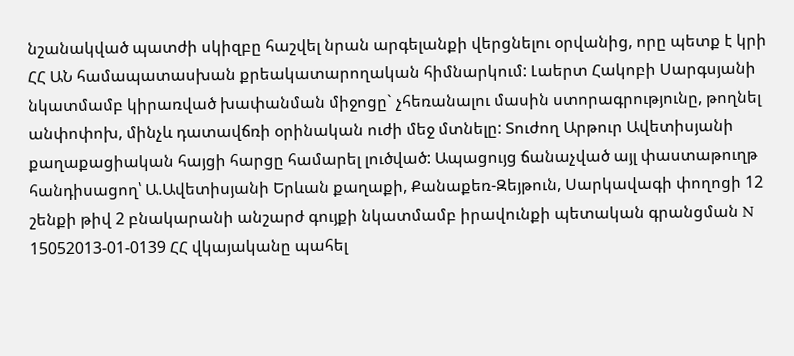նշանակված պատժի սկիզբը հաշվել նրան արգելանքի վերցնելու օրվանից, որը պետք է կրի ՀՀ ԱՆ համապատասխան քրեակատարողական հիմնարկում: Լաերտ Հակոբի Սարգսյանի նկատմամբ կիրառված խափանման միջոցը` չհեռանալու մասին ստորագրությունը, թողնել անփոփոխ, մինչև դատավճռի օրինական ուժի մեջ մտնելը: Տուժող Արթուր Ավետիսյանի քաղաքացիական հայցի հարցը համարել լուծված: Ապացույց ճանաչված այլ փաստաթուղթ հանդիսացող՝ Ա.Ավետիսյանի Երևան քաղաքի, Քանաքեռ-Զեյթուն, Սարկավագի փողոցի 12 շենքի թիվ 2 բնակարանի անշարժ գույքի նկատմամբ իրավունքի պետական գրանցման N 15052013-01-0139 ՀՀ վկայականը պահել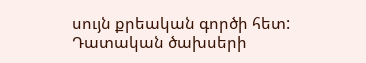սույն քրեական գործի հետ: Դատական ծախսերի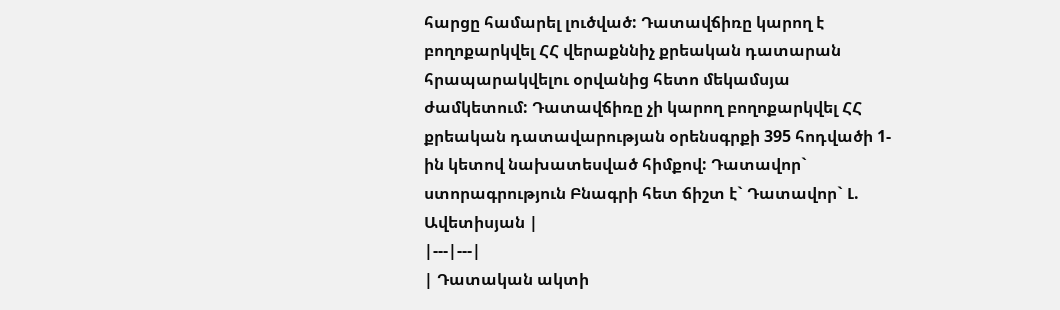հարցը համարել լուծված: Դատավճիռը կարող է բողոքարկվել ՀՀ վերաքննիչ քրեական դատարան հրապարակվելու օրվանից հետո մեկամսյա ժամկետում: Դատավճիռը չի կարող բողոքարկվել ՀՀ քրեական դատավարության օրենսգրքի 395 հոդվածի 1-ին կետով նախատեսված հիմքով: Դատավոր` ստորագրություն Բնագրի հետ ճիշտ է` Դատավոր` Լ. Ավետիսյան |
|---|---|
| Դատական ակտի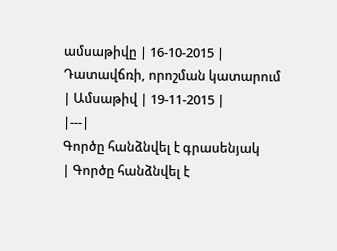ամսաթիվը | 16-10-2015 |
Դատավճռի, որոշման կատարում
| Ամսաթիվ | 19-11-2015 |
|---|
Գործը հանձնվել է գրասենյակ
| Գործը հանձնվել է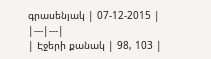գրասենյակ | 07-12-2015 |
|---|---|
| Էջերի քանակ | 98, 103 |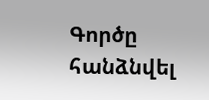Գործը հանձնվել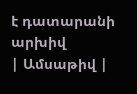է դատարանի արխիվ
| Ամսաթիվ |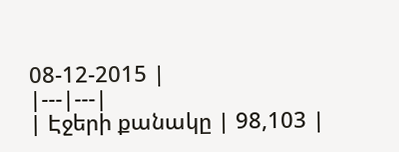08-12-2015 |
|---|---|
| Էջերի քանակը | 98,103 |